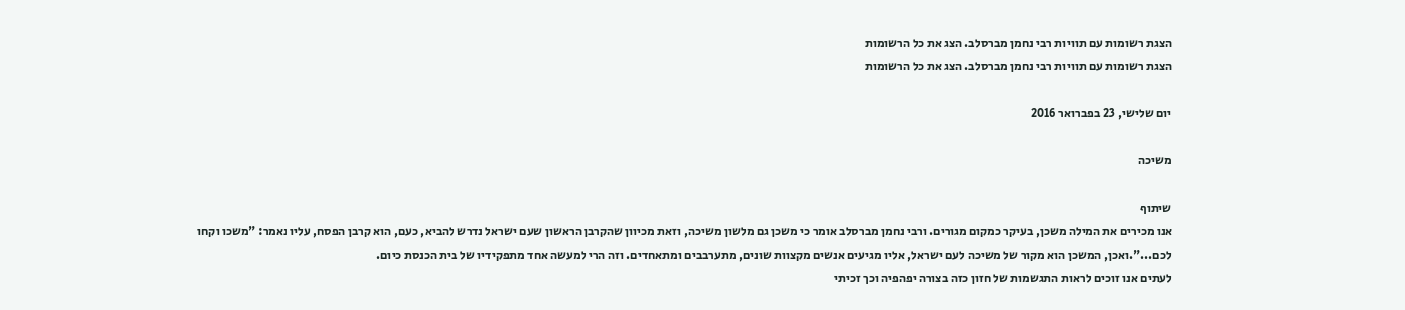הצגת רשומות עם תוויות רבי נחמן מברסלב. הצג את כל הרשומות
הצגת רשומות עם תוויות רבי נחמן מברסלב. הצג את כל הרשומות

יום שלישי, 23 בפברואר 2016

משיכה

שיתוף
אנו מכירים את המילה משכן, בעיקר כמקום מגורים. ורבי נחמן מברסלב אומר כי משכן גם מלשון משיכה, וזאת מכיוון שהקרבן הראשון שעם ישראל נדרש להביא, כעם, הוא קרבן הפסח, עליו נאמר: "משכו וקחו לכם...".ואכן, המשכן הוא מקור של משיכה לעם ישראל, אליו מגיעים אנשים מקצוות שונים, מתערבבים ומתאחדים. וזה הרי למעשה אחד מתפקידיו של בית הכנסת כיום.
לעתים אנו זוכים לראות התגשמות של חזון כזה בצורה יפהפיה וכך זכיתי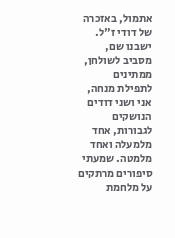אתמול, באזכרה של דודי ז"ל. ישבנו שם, מסביב לשולחן, ממתינים לתפילת מנחה, אני ושני דודים הנושקים לגבורות, אחד מלמעלה ואחד מלמטה. שמעתי סיפורים מרתקים על מלחמת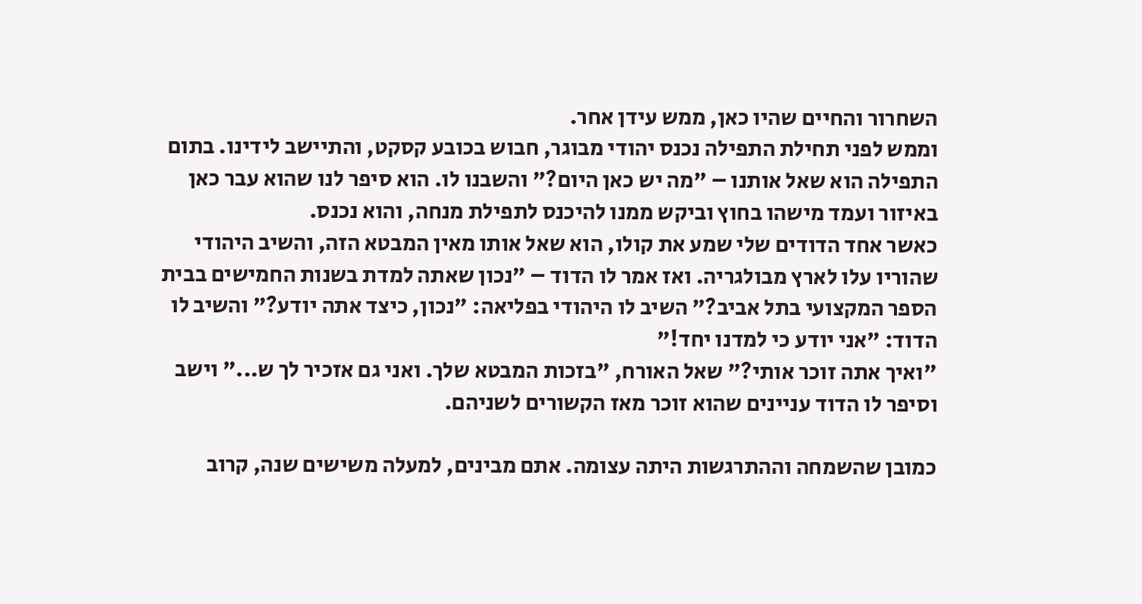השחרור והחיים שהיו כאן, ממש עידן אחר.
וממש לפני תחילת התפילה נכנס יהודי מבוגר, חבוש בכובע קסקט, והתיישב לידינו. בתום התפילה הוא שאל אותנו – "מה יש כאן היום?" והשבנו לו. הוא סיפר לנו שהוא עבר כאן באיזור ועמד מישהו בחוץ וביקש ממנו להיכנס לתפילת מנחה, והוא נכנס.
כאשר אחד הדודים שלי שמע את קולו, הוא שאל אותו מאין המבטא הזה, והשיב היהודי שהוריו עלו לארץ מבולגריה. ואז אמר לו הדוד – "נכון שאתה למדת בשנות החמישים בבית הספר המקצועי בתל אביב?" השיב לו היהודי בפליאה: "נכון, כיצד אתה יודע?" והשיב לו הדוד: "אני יודע כי למדנו יחד!"
"ואיך אתה זוכר אותי?" שאל האורח, "בזכות המבטא שלך. ואני גם אזכיר לך ש..." וישב וסיפר לו הדוד עניינים שהוא זוכר מאז הקשורים לשניהם.

כמובן שהשמחה וההתרגשות היתה עצומה. אתם מבינים, למעלה משישים שנה, קרוב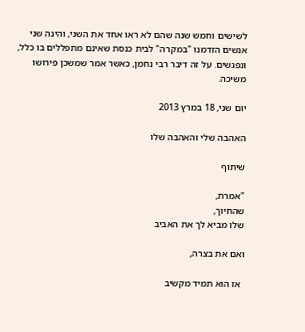לשישים וחמש שנה שהם לא ראו אחד את השני, והינה שני אנשים הזדמנו "במקרה" לבית כנסת שאינם מתפללים בו כלל, ונפגשים. על זה דיבר רבי נחמן, כאשר אמר שמשכן פירושו משיכה.

יום שני, 18 במרץ 2013

האהבה שלי והאהבה שלו

שיתוף

"אמרת,
שהחיוך,
שלו מביא לך את האביב

ואם את בצרה,

 אז הוא תמיד מקשיב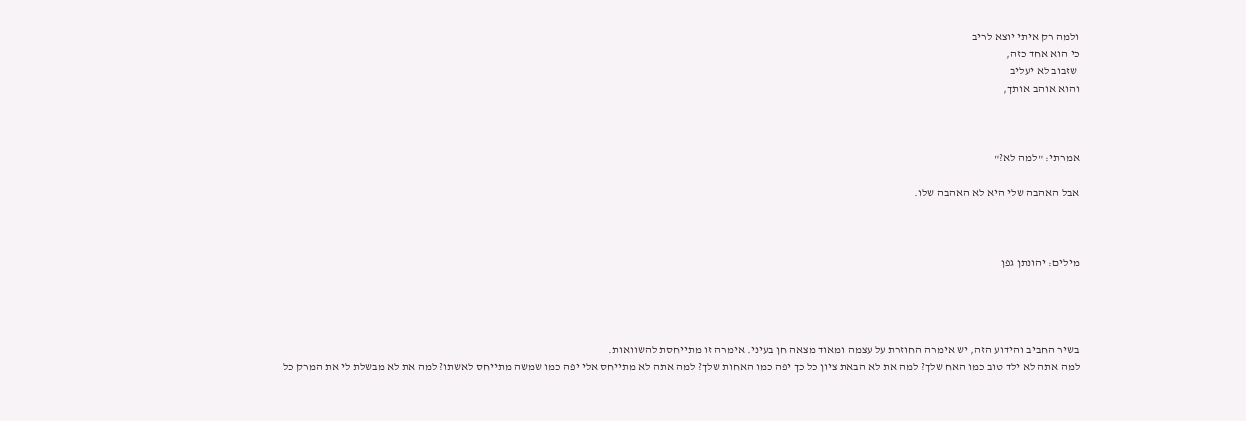ולמה רק איתי יוצא לריב
כי הוא אחד כזה,
 שזבוב לא יעליב
והוא אוהב אותך,



אמרתי: "למה לא?"

אבל האהבה שלי היא לא האהבה שלו.



מילים: יהונתן גפן




בשיר החביב והידוע הזה, יש אימרה החוזרת על עצמה ומאוד מצאה חן בעיני. אימרה זו מתייחסת להשוואות.
למה אתה לא ילד טוב כמו האח שלך? למה את לא הבאת ציון כל כך יפה כמו האחות שלך? למה אתה לא מתייחס אלי יפה כמו שמשה מתייחס לאשתו? למה את לא מבשלת לי את המרק כל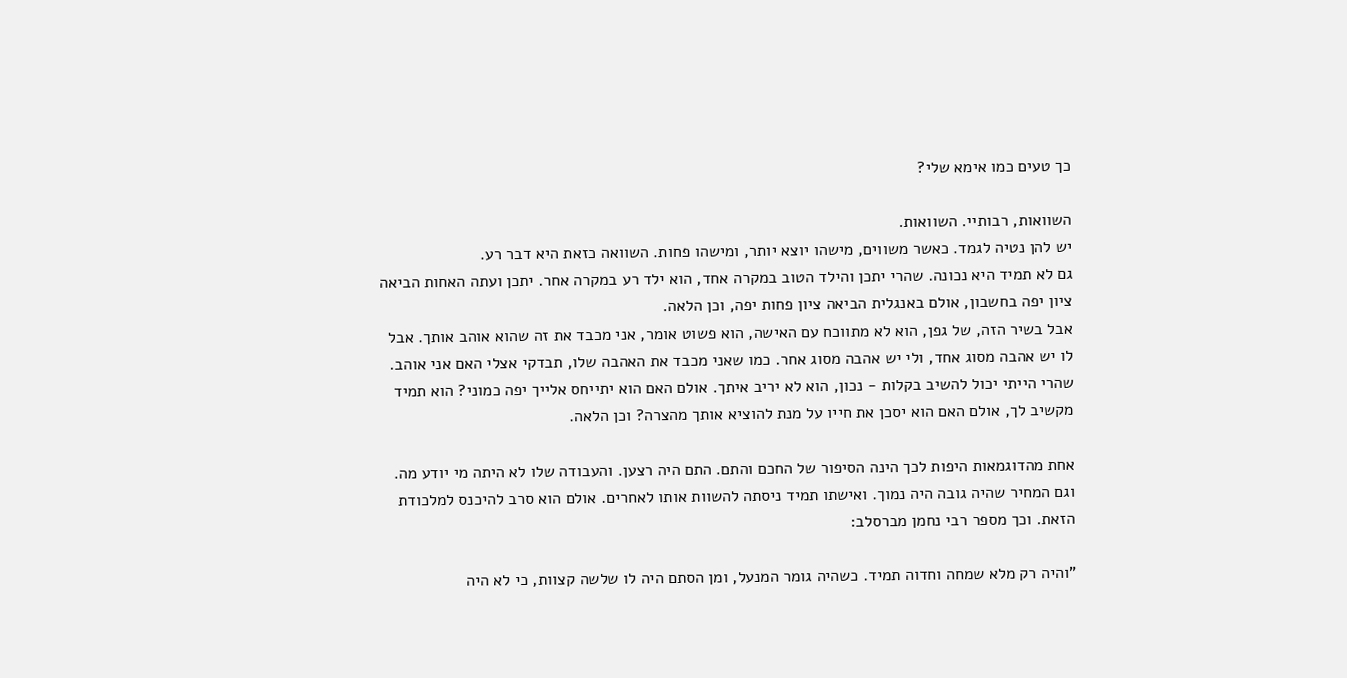כך טעים כמו אימא שלי?

השוואות, רבותיי. השוואות.
יש להן נטיה לגמד. כאשר משווים, מישהו יוצא יותר, ומישהו פחות. השוואה כזאת היא דבר רע.
גם לא תמיד היא נכונה. שהרי יתכן והילד הטוב במקרה אחד, הוא ילד רע במקרה אחר. יתכן ועתה האחות הביאה ציון יפה בחשבון, אולם באנגלית הביאה ציון פחות יפה, וכן הלאה.
אבל בשיר הזה, של גפן, הוא לא מתווכח עם האישה, הוא פשוט אומר, אני מכבד את זה שהוא אוהב אותך. אבל לו יש אהבה מסוג אחד, ולי יש אהבה מסוג אחר. כמו שאני מכבד את האהבה שלו, תבדקי אצלי האם אני אוהב. שהרי הייתי יכול להשיב בקלות - נכון, הוא לא יריב איתך. אולם האם הוא יתייחס אלייך יפה כמוני? הוא תמיד מקשיב לך, אולם האם הוא יסכן את חייו על מנת להוציא אותך מהצרה? וכן הלאה.

אחת מהדוגמאות היפות לכך הינה הסיפור של החכם והתם. התם היה רצען. והעבודה שלו לא היתה מי יודע מה. וגם המחיר שהיה גובה היה נמוך. ואישתו תמיד ניסתה להשוות אותו לאחרים. אולם הוא סרב להיכנס למלכודת הזאת. וכך מספר רבי נחמן מברסלב:

"והיה רק מלא שמחה וחדוה תמיד. כשהיה גומר המנעל, ומן הסתם היה לו שלשה קצוות, כי לא היה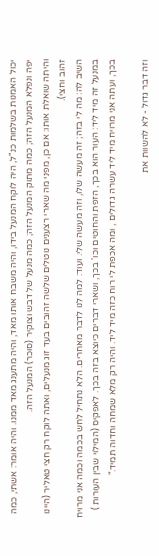יכול האמנות בשלמות כנ"ל, היה לוקח המנעל בידו, והיה משבח אותו מאד, והיה מתענג מאד ממנו. והיה אומר: אשתי, כמה יפה ונפלא המנעל הזה; כמה מתוק המנעל הזה; כמה מנעל של דבש וצוקיר (סוכר) המנעל הזה.
והיתה שואלת אותו: אם כן, מפני מה שארי רצענים נוטלים שלשה זהובים בעד זוג מנעלים, ואתה לוקח רק חצי טאליר (היינו זהוב וחצי).
השיב לה: מה לי בזה; זה מעשה שלו, וזה מעשה שלי. ועוד: למה לנו לדבר מאחרים. הלא נתחיל לחש בכמה וכמה אני מרויח במנעל זה מיד ליד: העור הוא בכך, הזפת והחוטים וכו' בכך, ושארי דברים כיוצא בזה בכך. לאפקיס (המילוי שבין העורות ) בכך, ועתה אני מרויח מיד ליד עשרה גדולים , ומה אכפת לי רוח כזה מיד ליד. והיה רק מלא שמחה וחדוה תמיד."

וזה דבר גדול - לא להשוות את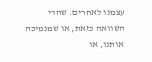עצמנו לאחרים. שהרי השוואה כזאת, או שמנמיכה אותנו, או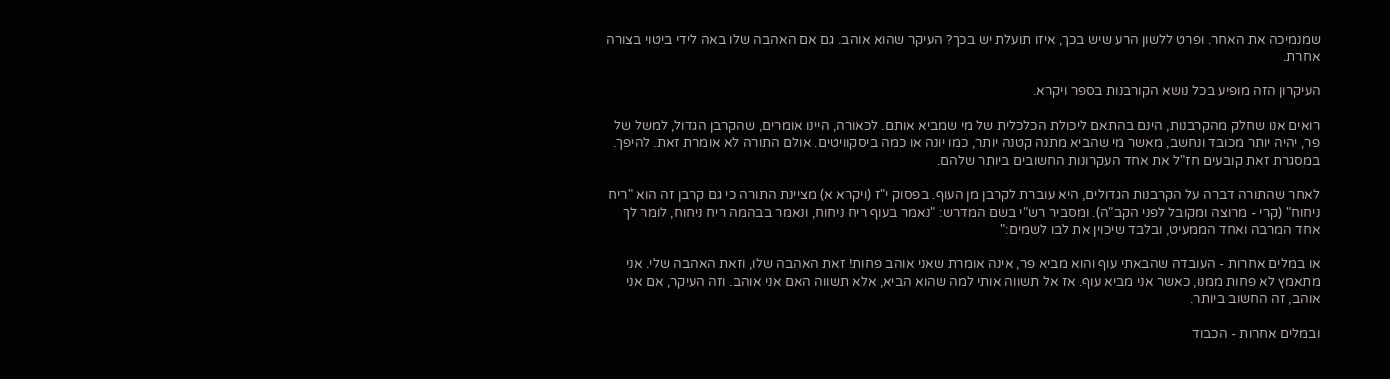שמנמיכה את האחר. ופרט ללשון הרע שיש בכך, איזו תועלת יש בכך? העיקר שהוא אוהב. גם אם האהבה שלו באה לידי ביטוי בצורה אחרת.

העיקרון הזה מופיע בכל נושא הקורבנות בספר ויקרא.

רואים אנו שחלק מהקרבנות, הינם בהתאם ליכולת הכלכלית של מי שמביא אותם. לכאורה, היינו אומרים, שהקרבן הגדול, למשל של פר, יהיה יותר מכובד ונחשב, מאשר מי שהביא מתנה קטנה יותר, כמו יונה או כמה ביסקוויטים. אולם התורה לא אומרת זאת. להיפך. במסגרת זאת קובעים חז"ל את אחד העקרונות החשובים ביותר שלהם.

לאחר שהתורה דברה על הקרבנות הגדולים, היא עוברת לקרבן מן העוף. בפסוק י"ז (ויקרא א) מציינת התורה כי גם קרבן זה הוא "ריח ניחוח" (קרי - מרוצה ומקובל לפני הקב"ה). ומסביר רש"י בשם המדרש: "נאמר בעוף ריח ניחוח, ונאמר בבהמה ריח ניחוח, לומר לך אחד המרבה ואחד הממעיט, ובלבד שיכוין את לבו לשמים:"

או במלים אחרות - העובדה שהבאתי עוף והוא מביא פר, אינה אומרת שאני אוהב פחות! זאת האהבה שלו, וזאת האהבה שלי. אני מתאמץ לא פחות ממנו, כאשר אני מביא עוף. אז אל תשווה אותי למה שהוא הביא, אלא תשווה האם אני אוהב. וזה העיקר, אם אני אוהב, זה החשוב ביותר.

ובמלים אחרות - הכבוד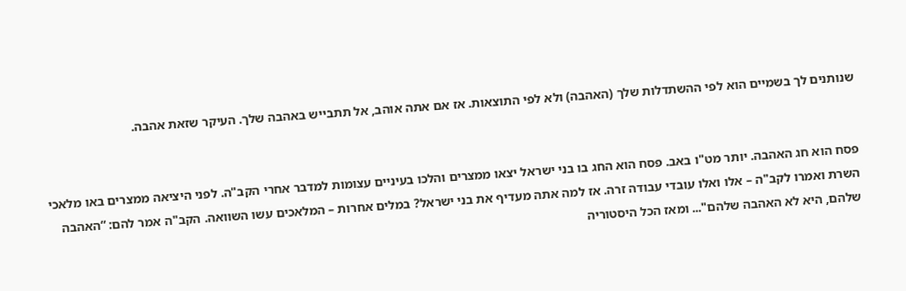שנותנים לך בשמיים הוא לפי ההשתדלות שלך (האהבה) ולא לפי התוצאות. אז אם אתה אוהב, אל תתבייש באהבה שלך. העיקר שזאת אהבה.


פסח הוא חג האהבה. יותר מט"ו באב. פסח הוא החג בו בני ישראל יצאו ממצרים והלכו בעיניים עצומות למדבר אחרי הקב"ה. לפני היציאה ממצרים באו מלאכי השרת ואמרו לקב"ה – אלו ואלו עובדי עבודה זרה. אז למה אתה מעדיף את בני ישראל? במלים אחרות – המלאכים עשו השוואה. הקב"ה אמר להם: “האהבה שלהם, היא לא האהבה שלהם"... ומאז הכל היסטוריה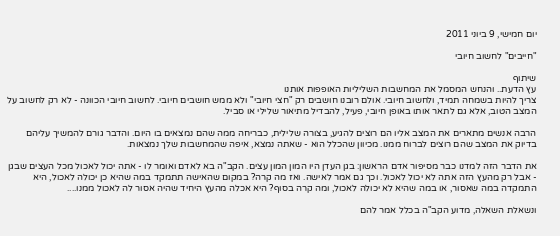יום חמישי, 9 ביוני 2011

"חייבים" לחשוב חיובי

שיתוף
עץ הדעת.. והנחש המסמל את המחשבות השליליות האופפות אותנו
צריך להיות בשמחה תמיד, ולחשוב חיובי. אולם רובנו חושבים רק "חצי חיובי" ולא ממש חושבים חיובי. לחשוב חיובי הכוונה - לא רק לחשוב על המצב הטוב, אלא גם לתאר אותו באופן חיובי, פעיל, להבדיל מתיאור שלילי או סביל.

הרבה אנשים מתארים את המצב אליו הם רוצים להגיע, בצורה שלילית, כבריחה ממה שהם נמצאים בו היום. והדבר גורם להמשיך עליהם בדיוק את המצב שהם רוצים לברוח ממנו. מכיוון שהכלל הוא - שאתה נמצא, איפה שהמחשבות שלך נמצאות.

את הדבר הזה למדנו כבר מסיפור אדם הראשון: בגן העדן היו המון המון עצים. הקב"ה בא לאדם ואומר לו - אתה יכול לאכול מכל העצים שבגן - אבל רק מהעץ הזה אתה לא יכול לאכול. וכך גם אמר לאישה. ואז מה קרה? במקום שהאישה תתמקד במה שהיא כן יכולה לאכול, היא התמקדה במה שאסור, או במה שהיא לא יכולה לאכול, ומה קרה בסוף? היא אכלה מהעץ היחיד שהיה אסור לה לאכול ממנו....

ונשאלת השאלה, מדוע הקב"ה בכלל אמר להם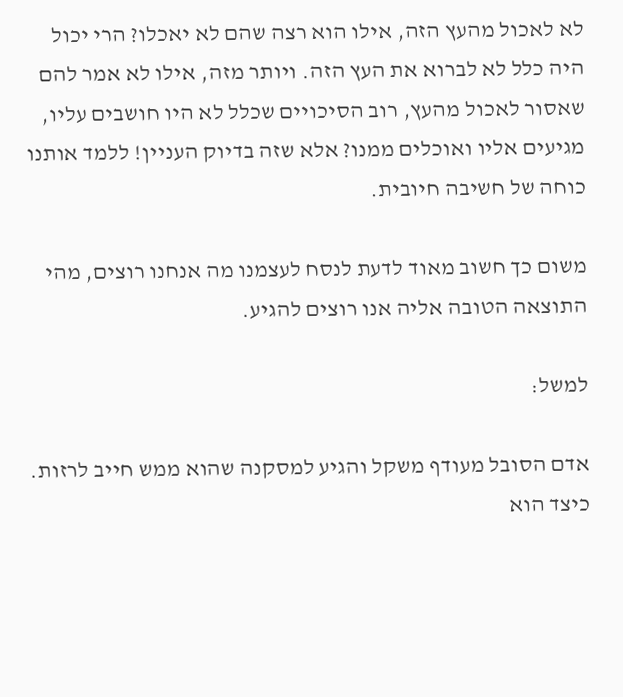לא לאכול מהעץ הזה, אילו הוא רצה שהם לא יאכלו? הרי יכול היה כלל לא לברוא את העץ הזה. ויותר מזה, אילו לא אמר להם שאסור לאכול מהעץ, רוב הסיכויים שכלל לא היו חושבים עליו, מגיעים אליו ואוכלים ממנו? אלא שזה בדיוק העניין! ללמד אותנו כוחה של חשיבה חיובית.

משום כך חשוב מאוד לדעת לנסח לעצמנו מה אנחנו רוצים, מהי התוצאה הטובה אליה אנו רוצים להגיע.

למשל:

אדם הסובל מעודף משקל והגיע למסקנה שהוא ממש חייב לרזות. כיצד הוא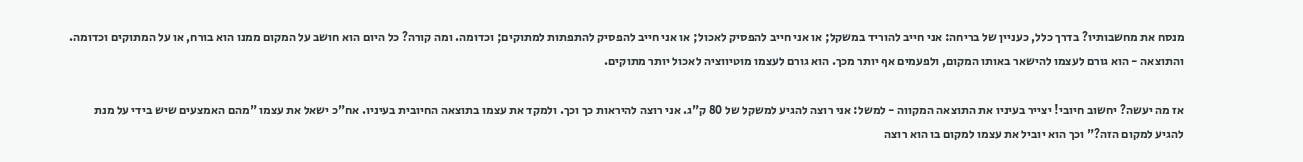מנסח את מחשבותיו? בדרך כלל, כעניין של בריחה: אני חייב להוריד במשקל; או אני חייב להפסיק לאכול; או אני חייב להפסיק להתפתות למתוקים; וכדומה. ומה קורה? כל היום הוא חושב על המקום ממנו הוא בורח, או על המתוקים וכדומה. והתוצאה - הוא גורם לעצמו להישאר באותו המקום, ולפעמים אף יותר מכך. הוא גורם לעצמו מוטיווציה לאכול יותר מתוקים.

אז מה יעשה? יחשוב חיובי! יצייר בעיניו את התוצאה המקווה - למשל: אני רוצה להגיע למשקל של 80 ק"ג. אני רוצה להיראות כך וכך. ולמקד את עצמו בתוצאה החיובית בעיניו. אח"כ ישאל את עצמו "מהם האמצעים שיש בידי על מנת להגיע למקום הזה?" וכך הוא יוביל את עצמו למקום בו הוא רוצה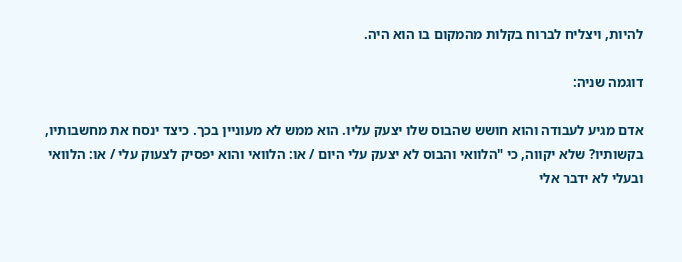להיות, ויצליח לברוח בקלות מהמקום בו הוא היה.

דוגמה שניה:

אדם מגיע לעבודה והוא חושש שהבוס שלו יצעק עליו. הוא ממש לא מעוניין בכך. כיצד ינסח את מחשבותיו, בקשותיו? שלא יקווה, כי "הלוואי והבוס לא יצעק עלי היום / או: הלוואי והוא יפסיק לצעוק עלי / או: הלוואי ובעלי לא ידבר אלי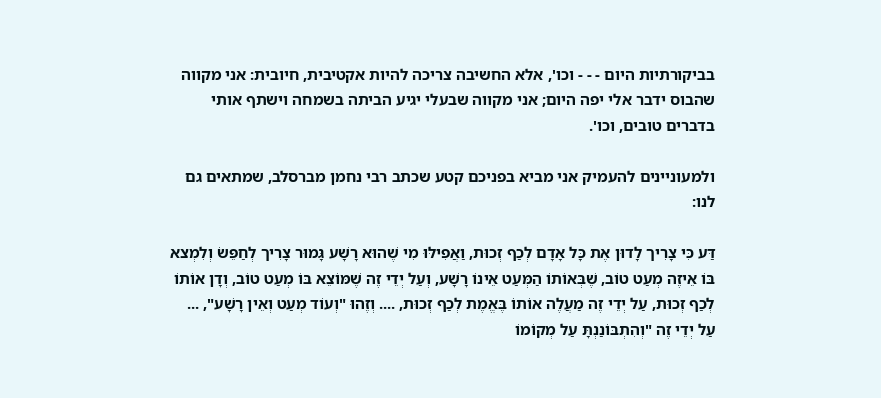בביקורתיות היום - - - וכו', אלא החשיבה צריכה להיות אקטיבית, חיובית: אני מקווה שהבוס ידבר אלי יפה היום; אני מקווה שבעלי יגיע הביתה בשמחה וישתף אותי בדברים טובים, וכו'.

ולמעוניינים להעמיק אני מביא בפניכם קטע שכתב רבי נחמן מברסלב, שמתאים גם לנו:

דַּע כִּי צָרִיך לָדוּן אֶת כָּל אָדָם לְכַף זְכוּת, וַאֲפִילּוּ מִי שֶׁהוּא רָשָׁע גָּמוּר צָרִיך לְחַפֵּשׂ וְלִמְצא בּוֹ אֵיזֶה מְעַט טוֹב, שֶׁבְּאוֹתוֹ הַמְּעַט אֵינוֹ רָשָׁע, וְעַל יְדֵי זֶה שֶׁמּוֹצֵא בּוֹ מְעַט טוֹב, וְדָן אוֹתוֹ לְכַף זְכוּת, עַל יְדֵי זֶה מַעֲלֶה אוֹתוֹ בֶּאֱמֶת לְכַף זְכוּת, .... וְזֶהוּ "וְעוֹד מְעַט וְאֵין רָשָׁע", ... עַל יְדֵי זֶה "וְהִתְבּוֹנַנְתָּ עַל מְקוֹמוֹ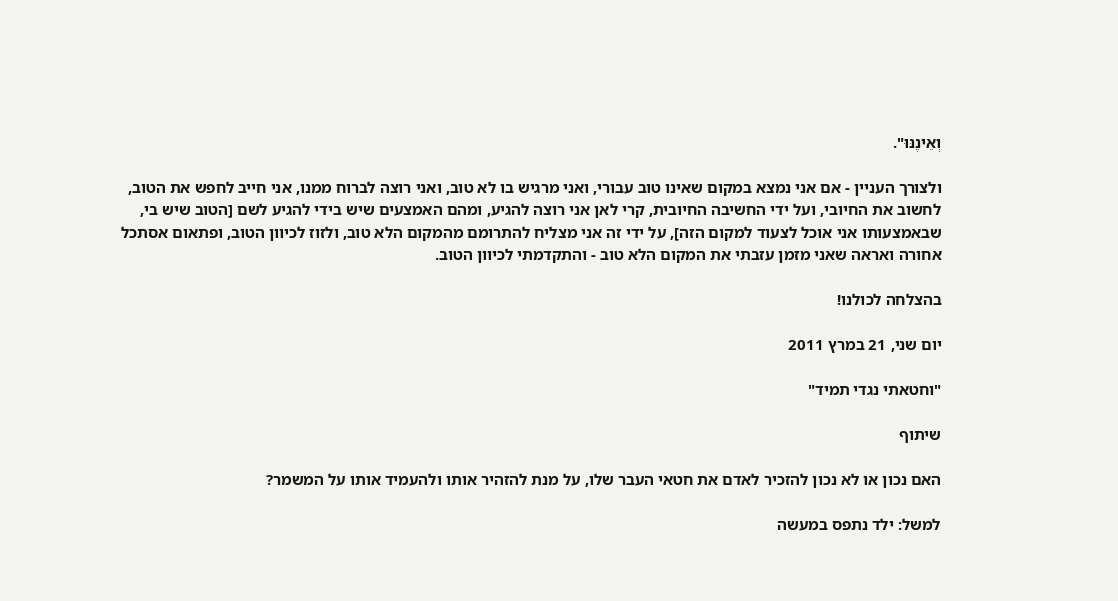וְאֵינֶנּוּ".

ולצורך העניין - אם אני נמצא במקום שאינו טוב עבורי, ואני מרגיש בו לא טוב, ואני רוצה לברוח ממנו, אני חייב לחפש את הטוב, לחשוב את החיובי, ועל ידי החשיבה החיובית, קרי לאן אני רוצה להגיע, ומהם האמצעים שיש בידי להגיע לשם [הטוב שיש בי, שבאמצעותו אני אוכל לצעוד למקום הזה], על ידי זה אני מצליח להתרומם מהמקום הלא טוב, ולזוז לכיוון הטוב, ופתאום אסתכל אחורה ואראה שאני מזמן עזבתי את המקום הלא טוב - והתקדמתי לכיוון הטוב.

בהצלחה לכולנו!

יום שני, 21 במרץ 2011

"וחטאתי נגדי תמיד"

שיתוף

האם נכון או לא נכון להזכיר לאדם את חטאי העבר שלו, על מנת להזהיר אותו ולהעמיד אותו על המשמר?

למשל: ילד נתפס במעשה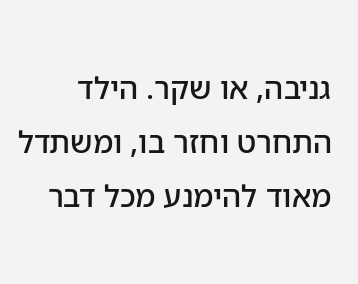גניבה, או שקר. הילד התחרט וחזר בו, ומשתדל מאוד להימנע מכל דבר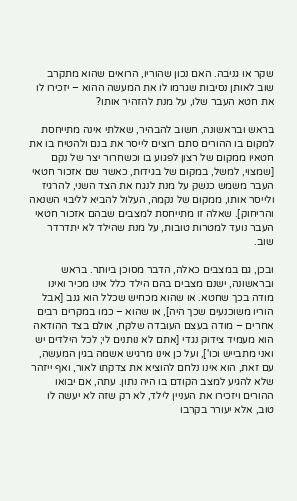שקר או גניבה. האם נכון שהוריו, הרואים שהוא מתקרב שוב לאותן נסיבות שגרמו לו את המעשה ההוא – יזכירו לו את חטא העבר שלו, על מנת להזהיר אותו?

בראש ובראשונה, חשוב להבהיר, שאלתי אינה מתייחסת למקום בו ההורים סתם רוצים לייסר את בנם ולהטיח בו את חטאיו ממקום של רצון לפגוע בו וכשחרור יצר של נקם [שמצוי, למשל, במקום של בגידות, כאשר שם אזכור חטאי העבר משמש כנשק על מנת לנגח את הצד השני, להרגיז ולייסר אותו, ממקום של נקמה, העלול להביא לליבוי השנאה והריחוק]. שאלה זו מתייחסת למצבים שבהם אזכור חטאי העבר נועד למטרות טובות, על מנת שהילד לא יתדרדר שוב.

ובכן, גם במצבים כאלה, הדבר מסוכן ביותר. בראש ובראשונה, ישנם מצבים בהם הילד כלל אינו מכיר ואינו מודה בכך שחטא. או שהוא מכחיש שכלל הוא גנב [אבל הוריו משוכנעים שכך היה], או שהוא – כמו במקרים רבים אחרים – מודה בעצם העובדה שלקח, אולם בצד ההודאה הוא מעמיד צידוק נגדי [אתם לא נותנים לי; לכל הילדים יש ואני מתבייש וכו'], ועל כן אינו מרגיש אשמה בגין המעשה, עם זאת, הוא אינו נלחם להוציא את צדקתו לאור, ואף ייזהר שלא להגיע למצב הקודם בו היה נתון. עתה, אם יבואו ההורים ויזכירו את העניין לילד, לא רק שזה לא יעשה לו טוב, אלא יעורר בקרבו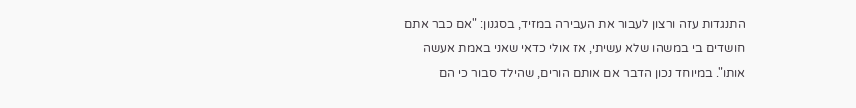התנגדות עזה ורצון לעבור את העבירה במזיד, בסגנון: "אם כבר אתם חושדים בי במשהו שלא עשיתי, אז אולי כדאי שאני באמת אעשה אותו". במיוחד נכון הדבר אם אותם הורים, שהילד סבור כי הם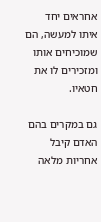אחראים יחד איתו למעשה, הם שמוכיחים אותו ומזכירים לו את חטאיו.

גם במקרים בהם האדם קיבל אחריות מלאה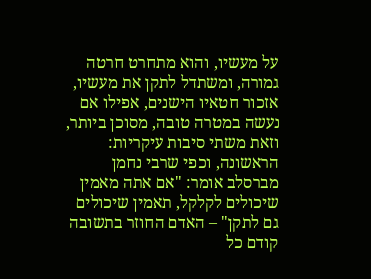על מעשיו, והוא מתחרט חרטה גמורה, ומשתדל לתקן את מעשיו, אזכור חטאיו הישנים, אפילו אם נעשה במטרה טובה, מסוכן ביותר, וזאת משתי סיבות עיקריות: הראשונה, וכפי שרבי נחמן מברסלב אומר: "אם אתה מאמין שיכולים לקלקל, תאמין שיכולים גם לתקן" – האדם החוזר בתשובה קודם כל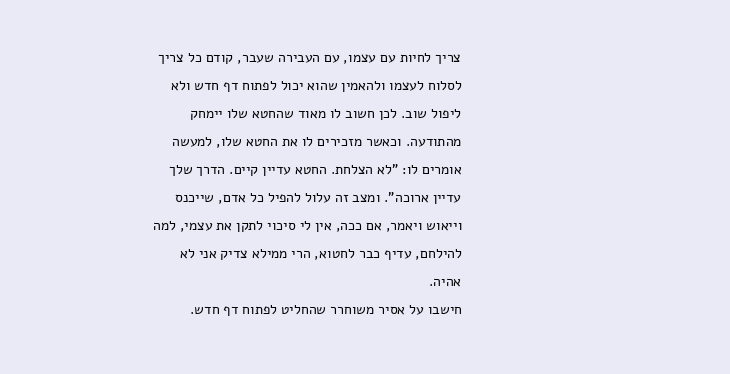צריך לחיות עם עצמו, עם העבירה שעבר, קודם כל צריך לסלוח לעצמו ולהאמין שהוא יכול לפתוח דף חדש ולא ליפול שוב. לכן חשוב לו מאוד שהחטא שלו יימחק מהתודעה. וכאשר מזכירים לו את החטא שלו, למעשה אומרים לו: "לא הצלחת. החטא עדיין קיים. הדרך שלך עדיין ארוכה". ומצב זה עלול להפיל כל אדם, שייכנס וייאוש ויאמר, אם ככה, אין לי סיכוי לתקן את עצמי, למה להילחם, עדיף כבר לחטוא, הרי ממילא צדיק אני לא אהיה.
חישבו על אסיר משוחרר שהחליט לפתוח דף חדש.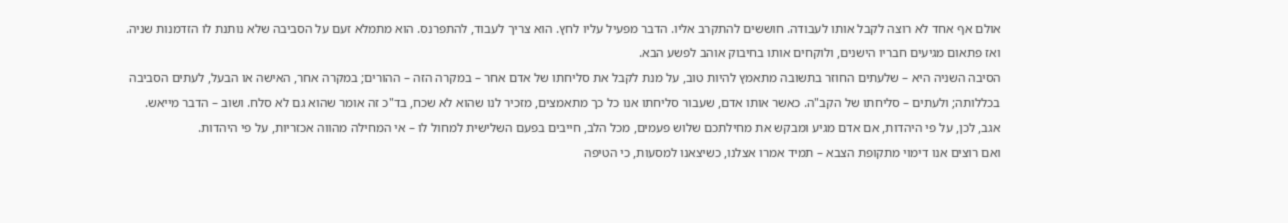אולם אף אחד לא רוצה לקבל אותו לעבודה. חוששים להתקרב אליו. הדבר מפעיל עליו לחץ. הוא צריך לעבוד, להתפרנס. הוא מתמלא זעם על הסביבה שלא נותנת לו הזדמנות שניה. ואז פתאום מגיעים חבריו הישנים, ולוקחים אותו בחיבוק אוהב לפשע הבא.
הסיבה השניה היא – שלעתים החוזר בתשובה מתאמץ להיות טוב, על מנת לקבל את סליחתו של אדם אחר – במקרה הזה – ההורים; במקרה אחר, האישה או הבעל, לעתים הסביבה בכללותה; ולעתים – סליחתו של הקב"ה. כאשר אותו אדם, שעבור סליחתו אנו כל כך מתאמצים, מזכיר לנו שהוא לא שכח, בד"כ זה אומר שהוא גם לא סלח. ושוב – הדבר מייאש. אגב, לכן, על פי היהדות, אם אדם מגיע ומבקש את מחילתכם שלוש פעמים, מכל הלב, חייבים בפעם השלישית למחול לו – אי המחילה מהווה אכזריות, על פי היהדות.
ואם רוצים אנו דימוי מתקופת הצבא – תמיד אמרו אצלנו, כשיצאנו למסעות, כי הטיפה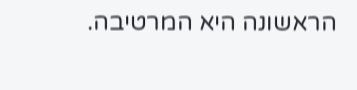הראשונה היא המרטיבה.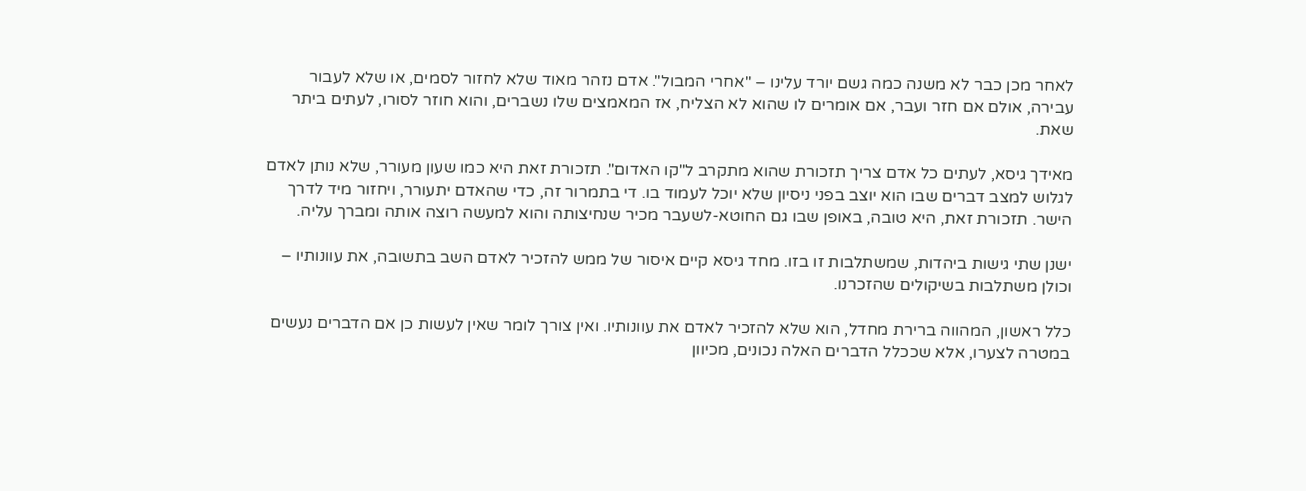לאחר מכן כבר לא משנה כמה גשם יורד עלינו – "אחרי המבול". אדם נזהר מאוד שלא לחזור לסמים, או שלא לעבור עבירה, אולם אם חזר ועבר, אם אומרים לו שהוא לא הצליח, אז המאמצים שלו נשברים, והוא חוזר לסורו, לעתים ביתר שאת.

מאידך גיסא, לעתים כל אדם צריך תזכורת שהוא מתקרב ל"קו האדום". תזכורת זאת היא כמו שעון מעורר, שלא נותן לאדם לגלוש למצב דברים שבו הוא יוצב בפני ניסיון שלא יוכל לעמוד בו. די בתמרור זה, כדי שהאדם יתעורר, ויחזור מיד לדרך הישר. תזכורת זאת, היא טובה, באופן שבו גם החוטא-לשעבר מכיר שנחיצותה והוא למעשה רוצה אותה ומברך עליה.

ישנן שתי גישות ביהדות, שמשתלבות זו בזו. מחד גיסא קיים איסור של ממש להזכיר לאדם השב בתשובה, את עוונותיו – וכולן משתלבות בשיקולים שהזכרנו.

כלל ראשון, המהווה ברירת מחדל, הוא שלא להזכיר לאדם את עוונותיו. ואין צורך לומר שאין לעשות כן אם הדברים נעשים במטרה לצערו, אלא שככלל הדברים האלה נכונים, מכיוון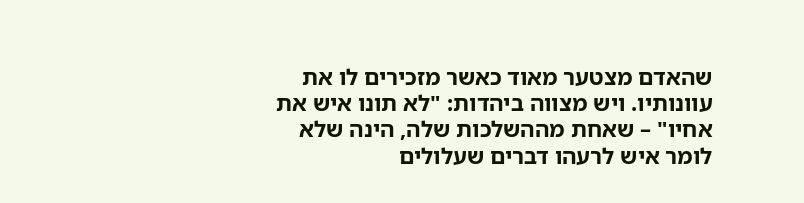שהאדם מצטער מאוד כאשר מזכירים לו את עוונותיו. ויש מצווה ביהדות: "לא תונו איש את אחיו" – שאחת מההשלכות שלה, הינה שלא לומר איש לרעהו דברים שעלולים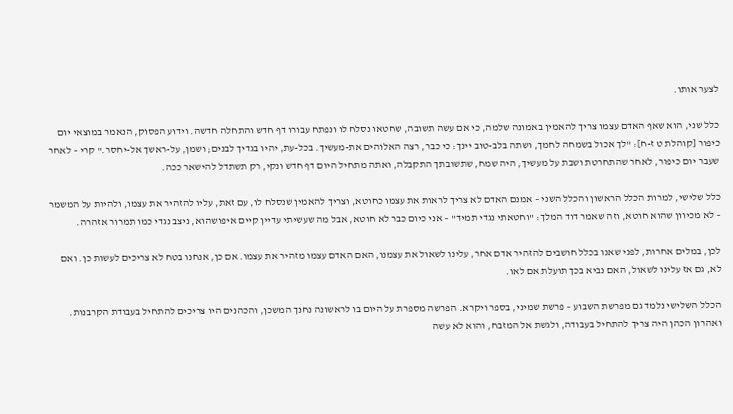לצער אותו.

כלל שני, הוא שאף האדם עצמו צריך להאמין באמונה שלמה, כי אם עשה תשובה, שחטאו נסלח לו ונפתח עבורו דף חדש והתחלה חדשה. וידוע הפסוק, הנאמר במוצאי יום כיפור [קוהלת ט ז-ח]: "לך אכול בשמחה לחמך, ושתה בלב-טוב יינך: כי כבר, רצה האלוהים את-מעשיך. בכל-עת, יהיו בגדיך לבנים; ושמן, על-ראשך אל-יחסר." קרי – לאחר שעבר יום כיפור, לאחר שהתחרטת ושבת על מעשיך, היה שמח, שתשובתך התקבלה, ואתה מתחיל היום דף חדש ונקי, רק תשתדל להישאר ככה.

כלל שלישי, למרות הכלל הראשון והכלל השני – אמנם האדם לא צריך לראות את עצמו כחוטא, וצריך להאמין שנסלח לו, עם זאת, עליו להזהיר את עצמו, ולהיות על המשמר – לא מכיוון שהוא חוטא, וזה שאמר דוד המלך: "וחטאתי נגדי תמיד" – אני כיום כבר לא חוטא, אבל מה שעשיתי עדיין קיים איפושהוא, ניצב נגדי כמו תמרור אזהרה.

לכן, במלים אחרות, לפני שאנו בכלל חושבים להזהיר אדם אחר, עלינו לשאול את עצמנו, האם האדם עצמו מזהיר את עצמו. אם כן, אנחנו בטח לא צריכים לעשות כן. ואם לא, גם אז עלינו לשאול, האם נביא בכך תועלת אם לאו.

הכלל השלישי נלמד גם מפרשת השבוע – פרשת שמיני, בספר ויקרא. הפרשה מספרת על היום בו לראשונה נחנך המשכן, והכהנים היו צריכים להתחיל בעבודת הקרבנות. ואהרון הכהן היה צריך להתחיל בעבודה, ולגשת אל המזבח, והוא לא עשה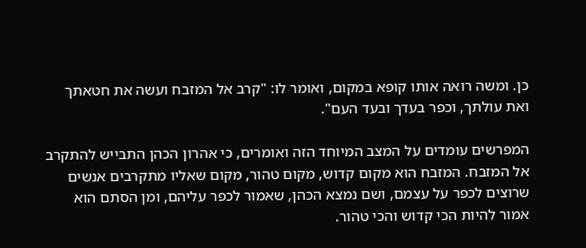כן. ומשה רואה אותו קופא במקום, ואומר לו: "קרב אל המזבח ועשה את חטאתך ואת עולתך, וכפר בעדך ובעד העם".

המפרשים עומדים על המצב המיוחד הזה ואומרים, כי אהרון הכהן התבייש להתקרב אל המזבח. המזבח הוא מקום קדוש, מקום טהור, מקום שאליו מתקרבים אנשים שרוצים לכפר על עצמם, ושם נמצא הכהן, שאמור לכפר עליהם, ומן הסתם הוא אמור להיות הכי קדוש והכי טהור.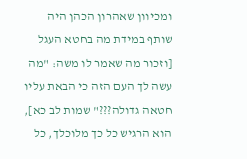ומכיוון שאהרון הכהן היה שותף במידת מה בחטא העגל [וזכור מה שאמר לו משה: "מה עשה לך העם הזה כי הבאת עליו חטאה גדולה???" שמות לב כא], הוא הרגיש כל כך מלוכלך, כל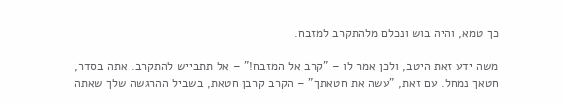כך טמא, והיה בוש ונכלם מלהתקרב למזבח.

משה ידע זאת היטב, ולכן אמר לו – "קרב אל המזבח!" – אל תתבייש להתקרב. אתה בסדר, חטאך נמחל. עם זאת, "עשה את חטאתך" – הקרב קרבן חטאת, בשביל ההרגשה שלך שאתה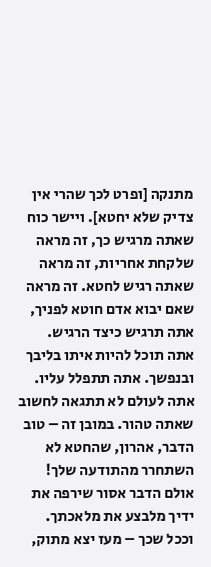מתנקה [ופרט לכך שהרי אין צדיק שלא יחטא]. ויישר כוח שאתה מרגיש כך, זה מראה שלקחת אחריות, זה מראה שאתה רגיש לחטא. זה מראה שאם יבוא אדם חוטא לפניך, אתה תרגיש כיצד הרגיש. אתה תוכל להיות איתו בליבך ובנפשך. אתה תתפלל עליו. אתה לעולם לא תתגאה לחשוב שאתה טהור. במובן זה – טוב הדבר, אהרון, שהחטא לא השתחרר מהתודעה שלך! אולם הדבר אסור שירפה את ידיך מלבצע את מלאכתך. וככל שכך – מעז יצא מתוק,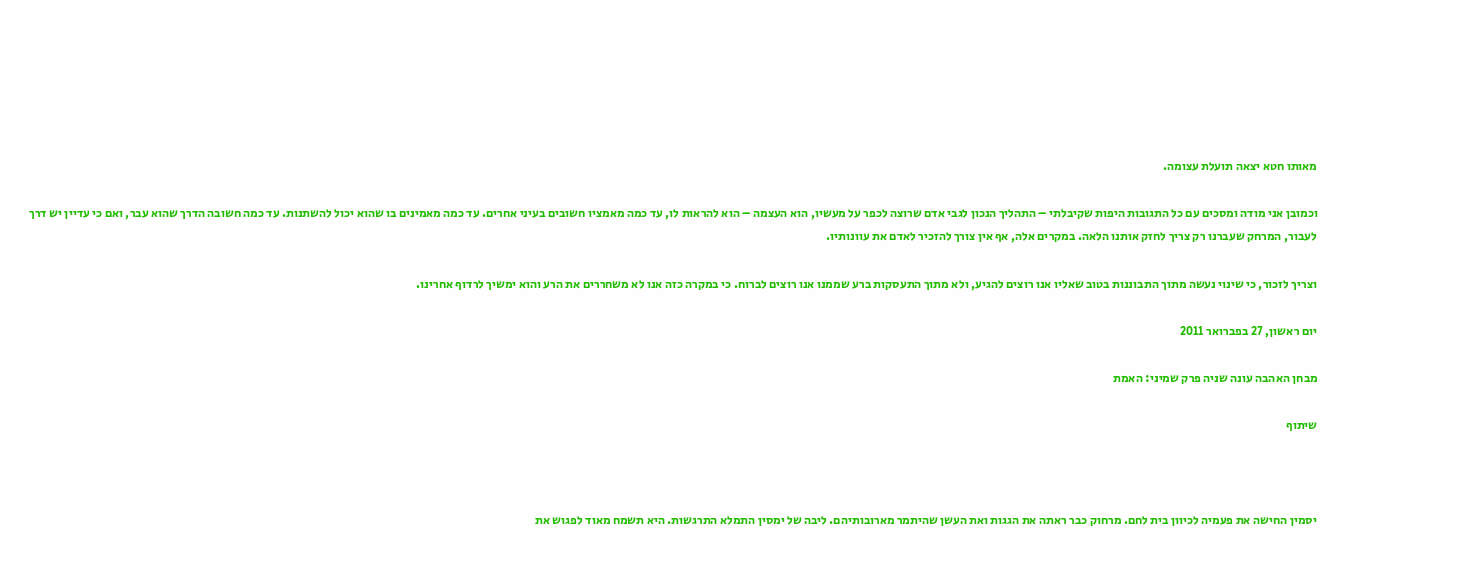מאותו חטא יצאה תועלת עצומה.

וכמובן אני מודה ומסכים עם כל התגובות היפות שקיבלתי – התהליך הנכון לגבי אדם שרוצה לכפר על מעשיו, הוא העצמה – הוא להראות לו, עד כמה מאמציו חשובים בעיני אחרים. עד כמה מאמינים בו שהוא יכול להשתנות. עד כמה חשובה הדרך שהוא עבר, ואם כי עדיין יש דרך לעבור, המרחק שעברנו רק צריך לחזק אותנו הלאה. במקרים אלה, אף אין צורך להזכיר לאדם את עוונותיו.

וצריך לזכור, כי שינוי נעשה מתוך התבוננות בטוב שאליו אנו רוצים להגיע, ולא מתוך התעסקות ברע שממנו אנו רוצים לברוח. כי במקרה כזה אנו לא משחררים את הרע והוא ימשיך לרדוף אחרינו.

יום ראשון, 27 בפברואר 2011

מבחן האהבה עונה שניה פרק שמיני: האמת

שיתוף



יסמין החישה את פעמיה לכיוון בית לחם. מרחוק כבר ראתה את הגגות ואת העשן שהיתמר מארובותיהם. ליבה של ימסין התמלא התרגשות. היא תשמח מאוד לפגוש את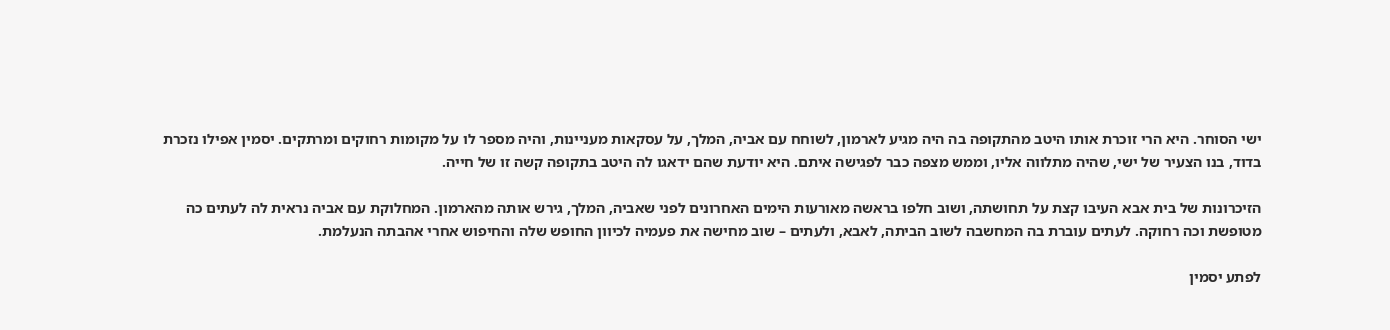ישי הסוחר. היא הרי זוכרת אותו היטב מהתקופה בה היה מגיע לארמון, לשוחח עם אביה, המלך, על עסקאות מעניינות, והיה מספר לו על מקומות רחוקים ומרתקים. יסמין אפילו נזכרת בדוד, בנו הצעיר של ישי, שהיה מתלווה אליו, וממש מצפה כבר לפגישה איתם. היא יודעת שהם ידאגו לה היטב בתקופה קשה זו של חייה.

הזיכרונות של בית אבא העיבו קצת על תחושתה, ושוב חלפו בראשה מאורעות הימים האחרונים לפני שאביה, המלך, גירש אותה מהארמון. המחלוקת עם אביה נראית לה לעתים כה מטופשת וכה רחוקה. לעתים עוברת בה המחשבה לשוב הביתה, לאבא, ולעתים – שוב מחישה את פעמיה לכיוון החופש שלה והחיפוש אחרי אהבתה הנעלמת.

לפתע יסמין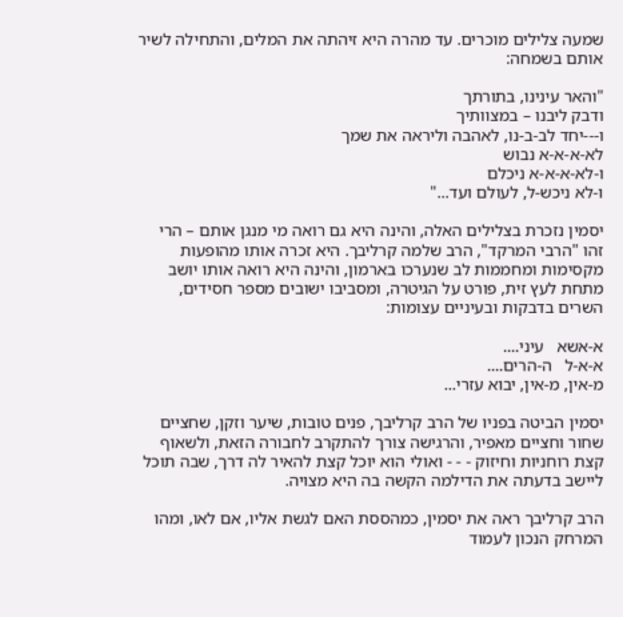שמעה צלילים מוכרים. עד מהרה היא זיהתה את המלים, והתחילה לשיר אותם בשמחה:

"והאר עינינו, בתורתך
ודבק ליבנו – במצוותיך
ו---יחד לב-ב-נו, לאהבה וליראה את שמך
לא-א-א-א נבוש
ו-לא-א-א-א ניכלם
ו-לא ניכש-ל, לעולם ועד..."

יסמין נזכרת בצלילים האלה, והינה היא גם רואה מי מנגן אותם – הרי זהו "הרבי המרקד", הרב שלמה קרליבך. היא זכרה אותו מהופעות מקסימות ומחממות לב שנערכו בארמון, והינה היא רואה אותו יושב מתחת לעץ זית, פורט על הגיטרה, ומסביבו ישובים מספר חסידים, השרים בדבקות ובעיניים עצומות:

א-אשא   עיני....
א-א-ל   ה-הרים....
מ-אין, מ-אין, יבוא עזרי...

יסמין הביטה בפניו של הרב קרליבך, פנים טובות, שיער וזקן, שחציים שחור וחציים מאפיר, והרגישה צורך להתקרב לחבורה הזאת, ולשאוף קצת רוחניות וחיזוק - - - ואולי הוא יוכל קצת להאיר לה דרך, שבה תוכל ליישב בדעתה את הדילמה הקשה בה היא מצויה.

הרב קרליבך ראה את יסמין, כמהססת האם לגשת אליו, אם לאו, ומהו המרחק הנכון לעמוד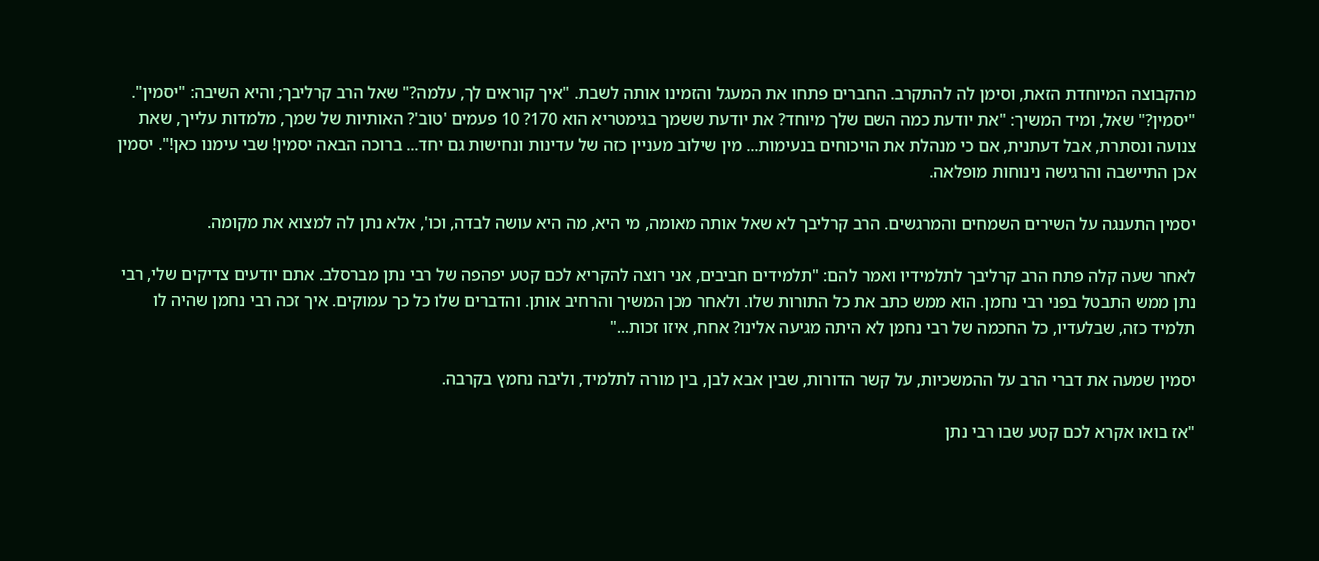מהקבוצה המיוחדת הזאת, וסימן לה להתקרב. החברים פתחו את המעגל והזמינו אותה לשבת. "איך קוראים לך, עלמה?" שאל הרב קרליבך; והיא השיבה: "יסמין". "יסמין?" שאל, ומיד המשיך: "את יודעת כמה השם שלך מיוחד? את יודעת ששמך בגימטריא הוא 170? 10 פעמים 'טוב'? האותיות של שמך, מלמדות עלייך, שאת צנועה ונסתרת, אבל דעתנית, אם כי מנהלת את הויכוחים בנעימות... מין שילוב מעניין כזה של עדינות ונחישות גם יחד... ברוכה הבאה יסמין! שבי עימנו כאן!". יסמין אכן התיישבה והרגישה נינוחות מופלאה.

יסמין התענגה על השירים השמחים והמרגשים. הרב קרליבך לא שאל אותה מאומה, מי היא, מה היא עושה לבדה, וכו', אלא נתן לה למצוא את מקומה.

לאחר שעה קלה פתח הרב קרליבך לתלמידיו ואמר להם: "תלמידים חביבים, אני רוצה להקריא לכם קטע יפהפה של רבי נתן מברסלב. אתם יודעים צדיקים שלי, רבי נתן ממש התבטל בפני רבי נחמן. הוא ממש כתב את כל התורות שלו. ולאחר מכן המשיך והרחיב אותן. והדברים שלו כל כך עמוקים. איך זכה רבי נחמן שהיה לו תלמיד כזה, שבלעדיו, כל החכמה של רבי נחמן לא היתה מגיעה אלינו? אחח, איזו זכות..."

יסמין שמעה את דברי הרב על ההמשכיות, על קשר הדורות, שבין אבא לבן, בין מורה לתלמיד, וליבה נחמץ בקרבה.

"אז בואו אקרא לכם קטע שבו רבי נתן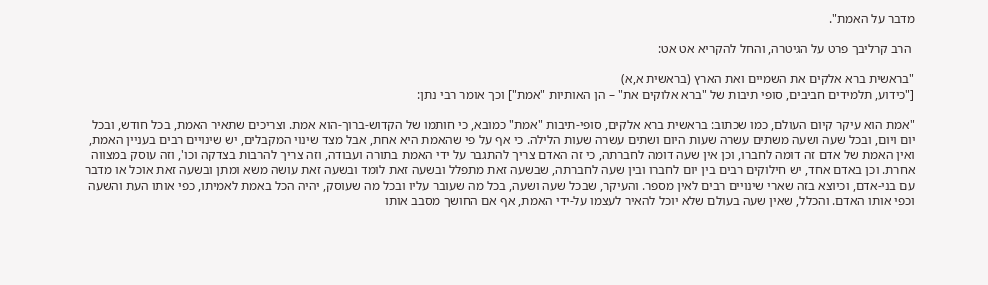מדבר על האמת".

 הרב קרליבך פרט על הגיטרה, והחל להקריא אט אט:

"בראשית ברא אלקים את השמיים ואת הארץ (בראשית א,א)
["כידוע, תלמידים חביבים, סופי תיבות של "ברא אלוקים את" – הן האותיות "אמת"] וכך אומר רבי נתן:

"אמת הוא עיקר קיום העולם, כמו שכתוב: בראשית ברא אלקים, סופי-תיבות "אמת" כמובא, כי חותמו של הקדוש-ברוך-הוא אמת. וצריכים שתאיר האמת, בכל חודש, ובכל יום ויום, ובכל שעה ושעה משתים עשרה שעות היום ושתים עשרה שעות הלילה. כי אף על פי שהאמת היא אחת, אבל מצד שינוי המקבלים, יש שינויים רבים בעניין האמת, ואין האמת של אדם זה דומה לחברו, וכן אין שעה דומה לחברתה, כי זה האדם צריך להתגבר על ידי האמת בתורה ועבודה, וזה צריך להרבות בצדקה וכו', וזה עוסק במצווה אחרת. וכן באדם אחד, יש חילוקים רבים בין יום לחברו ובין שעה לחברתה, שבשעה זאת מתפלל ובשעה זאת לומד ובשעה זאת עושה משא ומתן ובשעה זאת אוכל או מדבר עם בני-אדם, וכיוצא בזה שארי שינויים רבים לאין מספר. והעיקר, שבכל שעה ושעה, בכל מה שעובר עליו ובכל מה שעוסק, יהיה הכל באמת לאמיתו, כפי אותו העת והשעה וכפי אותו האדם. והכלל, שאין שעה בעולם שלא יוכל להאיר לעצמו על-ידי האמת, אף אם החושך מסבב אותו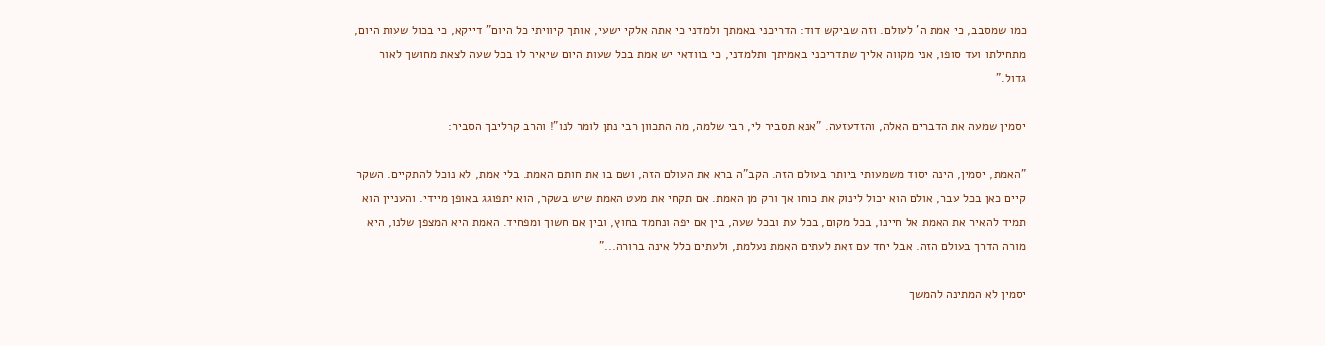כמו שמסבב, כי אמת ה' לעולם. וזה שביקש דוד: הדריכני באמתך ולמדני כי אתה אלקי ישעי, אותך קיוויתי כל היום" דייקא, כי בכול שעות היום, מתחילתו ועד סופו, אני מקווה אליך שתדריכני באמיתך ותלמדני, כי בוודאי יש אמת בכל שעות היום שיאיר לו בכל שעה לצאת מחושך לאור גדול."

יסמין שמעה את הדברים האלה, והזדעזעה. "אנא תסביר לי, רבי שלמה, מה התכוון רבי נתן לומר לנו"! והרב קרליבך הסביר:

"האמת, יסמין, הינה יסוד משמעותי ביותר בעולם הזה. הקב"ה ברא את העולם הזה, ושם בו את חותם האמת. בלי אמת, לא נוכל להתקיים. השקר קיים כאן בכל עבר, אולם הוא יכול לינוק את כוחו אך ורק מן האמת. אם תקחי את מעט האמת שיש בשקר, הוא יתפוגג באופן מיידי. והעניין הוא תמיד להאיר את האמת אל חיינו, בכל מקום, בכל עת ובכל שעה, בין אם יפה ונחמד בחוץ, ובין אם חשוך ומפחיד. האמת היא המצפן שלנו, היא מורה הדרך בעולם הזה. אבל יחד עם זאת לעתים האמת נעלמת, ולעתים כלל אינה ברורה..."

יסמין לא המתינה להמשך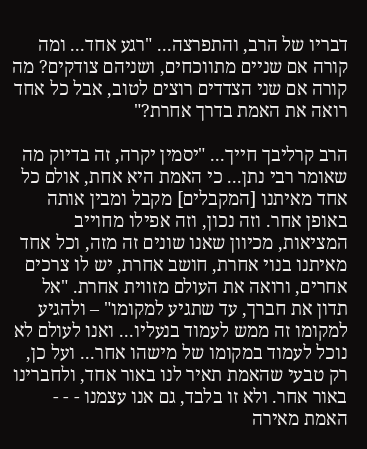דבריו של הרב, והתפרצה... "רגע אחד... ומה קורה אם שניים מתווכחים, ושניהם צודקים? מה קורה אם שני הצדדים רוצים לטוב, אבל כל אחד רואה את האמת בדרך אחרת?"

הרב קרליבך חייך... "יסמין יקרה, זה בדיוק מה שאומר רבי נתן... כי האמת היא אחת, אולם כל אחד מאיתנו [המקבלים] מקבל ומבין אותה באופן אחר. וזה נכון, וזה אפילו מחוייב המציאות, מכיוון שאנו שונים זה מזה, וכל אחד מאיתנו בנוי אחרת, חושב אחרת, יש לו צרכים אחרים, ורואה את העולם מזווית אחרת. "אל תדון את חברך, עד שתגיע למקומו" – ולהגיע למקומו זה ממש לעמוד בנעליו... ואנו לעולם לא נוכל לעמוד במקומו של מישהו אחר... ועל כן, רק טבעי שהאמת תאיר לנו באור אחד, ולחברינו באור אחר. ולא זו בלבד, גם אנו עצמנו - - - האמת מאירה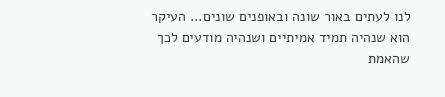לנו לעתים באור שונה ובאופנים שונים... העיקר הוא שנהיה תמיד אמיתיים ושנהיה מודעים לכך שהאמת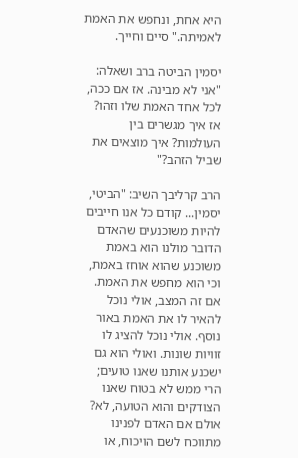היא אחת, ונחפש את האמת לאמיתה." סיים וחייך.

יסמין הביטה ברב ושאלה: "אני לא מבינה. אז אם ככה, לכל אחד האמת שלו וזהו? אז איך מגשרים בין העולמות? איך מוצאים את שביל הזהב?"

הרב קרליבך השיב: "הביטי, יסמין... קודם כל אנו חייבים להיות משוכנעים שהאדם הדובר מולנו הוא באמת משוכנע שהוא אוחז באמת, וכי הוא מחפש את האמת. אם זה המצב, אולי נוכל להאיר לו את האמת באור נוסף. אולי נוכל להציג לו זוויות שונות. ואולי הוא גם ישכנע אותנו שאנו טועים; הרי ממש לא בטוח שאנו הצודקים והוא הטועה, לא? אולם אם האדם לפנינו מתווכח לשם הויכוח, או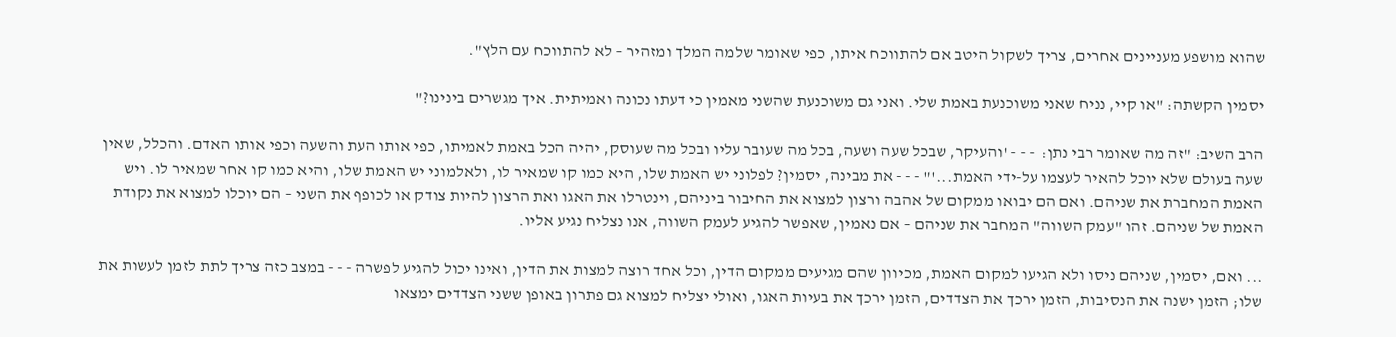שהוא מושפע מעניינים אחרים, צריך לשקול היטב אם להתווכח איתו, כפי שאומר שלמה המלך ומזהיר – לא להתווכח עם הלץ".

יסמין הקשתה: "או קיי, נניח שאני משוכנעת באמת שלי. ואני גם משוכנעת שהשני מאמין כי דעתו נכונה ואמיתית. איך מגשרים בינינו?"

הרב השיב: "זה מה שאומר רבי נתן:  - - - 'והעיקר, שבכל שעה ושעה, בכל מה שעובר עליו ובכל מה שעוסק, יהיה הכל באמת לאמיתו, כפי אותו העת והשעה וכפי אותו האדם. והכלל, שאין שעה בעולם שלא יוכל להאיר לעצמו על-ידי האמת...'" - - - את מבינה, יסמין? לפלוני יש האמת שלו, היא כמו קו שמאיר לו, ולאלמוני יש האמת שלו, והיא כמו קו אחר שמאיר לו. ויש האמת המחברת את שניהם. ואם הם יבואו ממקום של אהבה ורצון למצוא את החיבור ביניהם, וינטרלו את האגו ואת הרצון להיות צודק או לכופף את השני – הם יוכלו למצוא את נקודת האמת של שניהם. זהו "עמק השווה" המחבר את שניהם – אם נאמין, שאפשר להגיע לעמק השווה, אנו נצליח נגיע אליו.

... ואם, יסמין, שניהם ניסו ולא הגיעו למקום האמת, מכיוון שהם מגיעים ממקום הדין, וכל אחד רוצה למצות את הדין, ואינו יכול להגיע לפשרה - - - במצב כזה צריך לתת לזמן לעשות את שלו; הזמן ישנה את הנסיבות, הזמן ירכך את הצדדים, הזמן ירכך את בעיות האגו, ואולי יצליח למצוא גם פתרון באופן ששני הצדדים ימצאו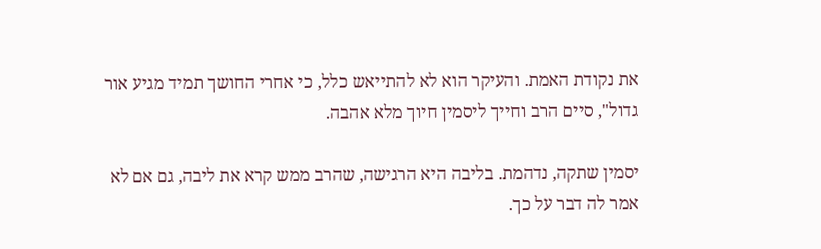את נקודת האמת. והעיקר הוא לא להתייאש כלל, כי אחרי החושך תמיד מגיע אור גדול", סיים הרב וחייך ליסמין חיוך מלא אהבה.

יסמין שתקה, נדהמת. בליבה היא הרגישה, שהרב ממש קרא את ליבה, גם אם לא אמר לה דבר על כך.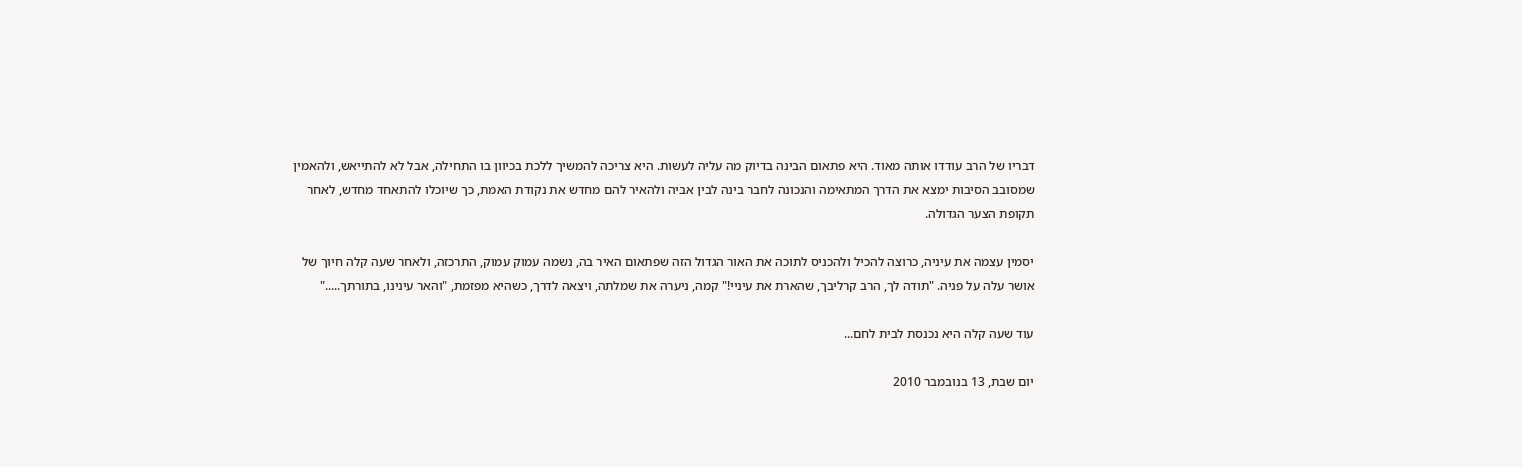דבריו של הרב עודדו אותה מאוד. היא פתאום הבינה בדיוק מה עליה לעשות. היא צריכה להמשיך ללכת בכיוון בו התחילה, אבל לא להתייאש, ולהאמין שמסובב הסיבות ימצא את הדרך המתאימה והנכונה לחבר בינה לבין אביה ולהאיר להם מחדש את נקודת האמת, כך שיוכלו להתאחד מחדש, לאחר תקופת הצער הגדולה.

יסמין עצמה את עיניה, כרוצה להכיל ולהכניס לתוכה את האור הגדול הזה שפתאום האיר בה, נשמה עמוק עמוק, התרכזה, ולאחר שעה קלה חיוך של אושר עלה על פניה. "תודה לך, הרב קרליבך, שהארת את עיניי!" קמה, ניערה את שמלתה, ויצאה לדרך, כשהיא מפזמת, "והאר עינינו, בתורתך....."

עוד שעה קלה היא נכנסת לבית לחם...

יום שבת, 13 בנובמבר 2010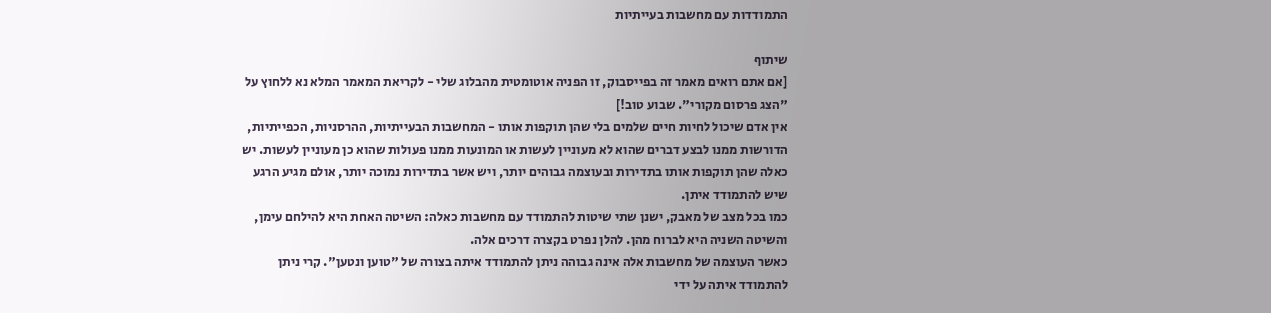התמודדות עם מחשבות בעייתיות

שיתוף
[אם אתם רואים מאמר זה בפייסבוק, זו הפניה אוטומטית מהבלוג שלי - לקריאת המאמר המלא נא ללחוץ על "הצג פרסום מקורי". שבוע טוב!]
אין אדם שיכול לחיות חיים שלמים בלי שהן תוקפות אותו - המחשבות הבעייתיות, ההרסניות, הכפייתיות, הדורשות ממנו לבצע דברים שהוא לא מעוניין לעשות או המונעות ממנו פעולות שהוא כן מעוניין לעשות. יש כאלה שהן תוקפות אותו בתדירות ובעוצמה גבוהים יותר, ויש אשר בתדירות נמוכה יותר, אולם מגיע הרגע שיש להתמודד איתן.
כמו בכל מצב של מאבק, ישנן שתי שיטות להתמודד עם מחשבות כאלה: השיטה האחת היא להילחם עימן, והשיטה השניה היא לברוח מהן. להלן נפרט בקצרה דרכים אלה.
כאשר העוצמה של מחשבות אלה אינה גבוהה ניתן להתמודד איתה בצורה של "טוען ונטען". קרי ניתן להתמודד איתה על ידי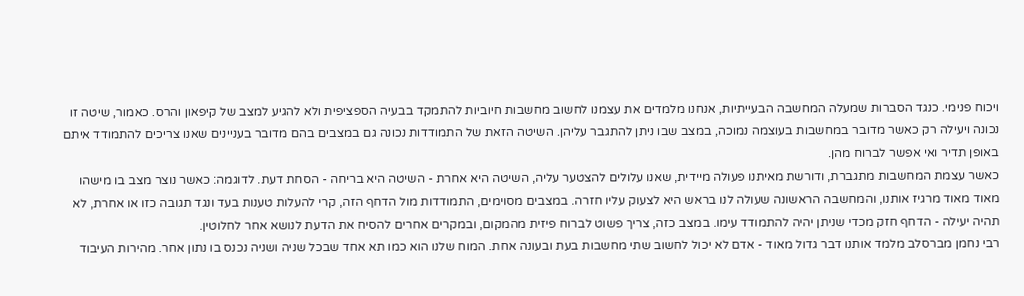ויכוח פנימי. כנגד הסברות שמעלה המחשבה הבעייתיות, אנחנו מלמדים את עצמנו לחשוב מחשבות חיוביות להתמקד בבעיה הספציפית ולא להגיע למצב של קיפאון והרס. כאמור, שיטה זו נכונה ויעילה רק כאשר מדובר במחשבות בעוצמה נמוכה, במצב שבו ניתן להתגבר עליהן. השיטה הזאת של התמודדות נכונה גם במצבים בהם מדובר בעניינים שאנו צריכים להתמודד איתם באופן תדיר ואי אפשר לברוח מהן.
כאשר עצמת המחשבות מתגברת, ודורשת מאיתנו פעולה מיידית, שאנו עלולים להצטער עליה, השיטה היא אחרת - השיטה היא בריחה - הסחת דעת. לדוגמה: כאשר נוצר מצב בו מישהו מאוד מאוד מרגיז אותנו, והמחשבה הראשונה שעולה לנו בראש היא לצעוק עליו חזרה. במצבים מסוימים, התמודדות מול הדחף הזה, קרי להעלות טענות בעד ונגד תגובה כזו או אחרת, לא תהיה יעילה - הדחף חזק מכדי שניתן יהיה להתמודד עימו. במצב כזה, צריך פשוט לברוח פיזית מהמקום, ובמקרים אחרים להסיח את הדעת לנושא אחר לחלוטין.
רבי נחמן מברסלב מלמד אותנו דבר גדול מאוד - אדם לא יכול לחשוב שתי מחשבות בעת ובעונה אחת. המוח שלנו הוא כמו תא אחד שבכל שניה ושניה נכנס בו נתון אחר. מהירות העיבוד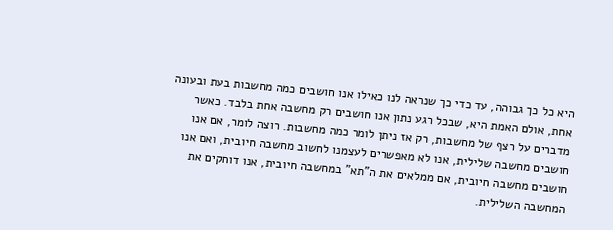היא כל כך גבוהה, עד כדי כך שנראה לנו כאילו אנו חושבים כמה מחשבות בעת ובעונה אחת, אולם האמת היא, שבכל רגע נתון אנו חושבים רק מחשבה אחת בלבד. כאשר מדברים על רצף של מחשבות, רק אז ניתן לומר כמה מחשבות. רוצה לומר, אם אנו חושבים מחשבה שלילית, אנו לא מאפשרים לעצמנו לחשוב מחשבה חיובית, ואם אנו חושבים מחשבה חיובית, אם ממלאים את ה"תא" במחשבה חיובית, אנו דוחקים את המחשבה השלילית.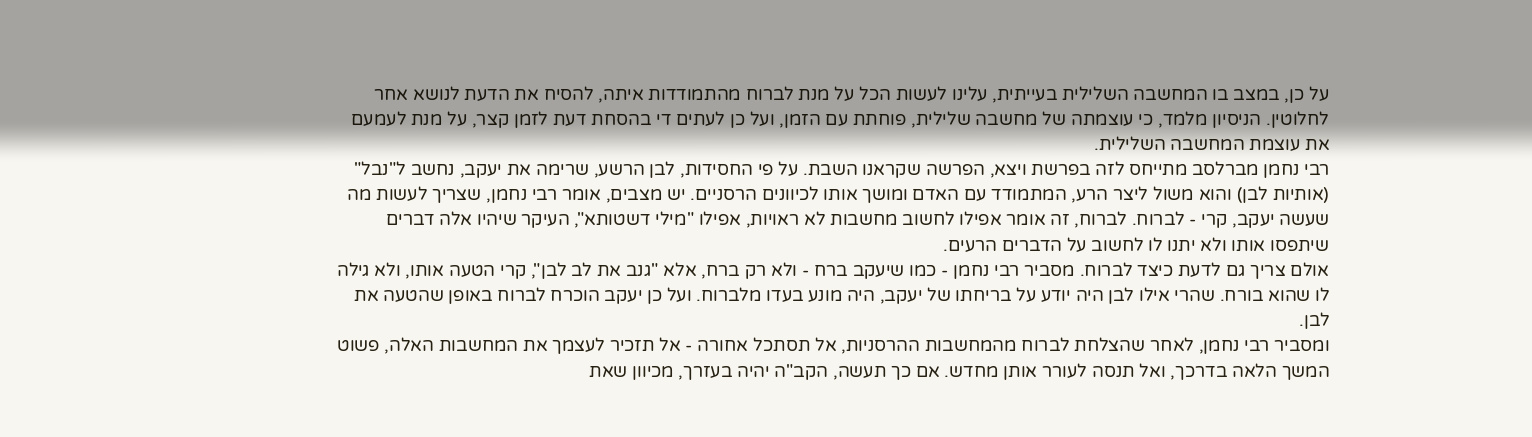על כן, במצב בו המחשבה השלילית בעייתית, עלינו לעשות הכל על מנת לברוח מהתמודדות איתה, להסיח את הדעת לנושא אחר לחלוטין. הניסיון מלמד, כי עוצמתה של מחשבה שלילית, פוחתת עם הזמן, ועל כן לעתים די בהסחת דעת לזמן קצר, על מנת לעמעם את עוצמת המחשבה השלילית.
רבי נחמן מברלסב מתייחס לזה בפרשת ויצא, הפרשה שקראנו השבת. על פי החסידות, לבן הרשע, שרימה את יעקב, נחשב ל"נבל" (אותיות לבן) והוא משול ליצר הרע, המתמודד עם האדם ומושך אותו לכיוונים הרסניים. יש מצבים, אומר רבי נחמן, שצריך לעשות מה שעשה יעקב, קרי - לברוח. לברוח, זה אומר אפילו לחשוב מחשבות לא ראויות, אפילו "מילי דשטותא", העיקר שיהיו אלה דברים שיתפסו אותו ולא יתנו לו לחשוב על הדברים הרעים.
אולם צריך גם לדעת כיצד לברוח. מסביר רבי נחמן - כמו שיעקב ברח - ולא רק ברח, אלא "גנב את לב לבן", קרי הטעה אותו, ולא גילה לו שהוא בורח. שהרי אילו לבן היה יודע על בריחתו של יעקב, היה מונע בעדו מלברוח. ועל כן יעקב הוכרח לברוח באופן שהטעה את לבן.
ומסביר רבי נחמן, לאחר שהצלחת לברוח מהמחשבות ההרסניות, אל תסתכל אחורה - אל תזכיר לעצמך את המחשבות האלה, פשוט המשך הלאה בדרכך, ואל תנסה לעורר אותן מחדש. אם כך תעשה, הקב"ה יהיה בעזרך, מכיוון שאת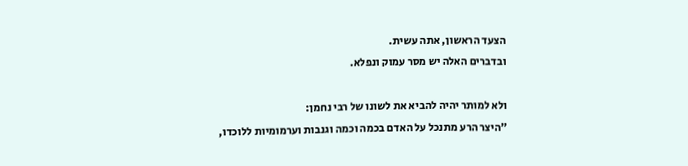הצעד הראשון, אתה עשית.
ובדברים האלה יש מסר עמוק ונפלא.

ולא למותר יהיה להביא את לשונו של רבי נחמן:
"היצר הרע מתנכל על האדם בכמה וכמה וגנבות וערמומיות ללוכדו,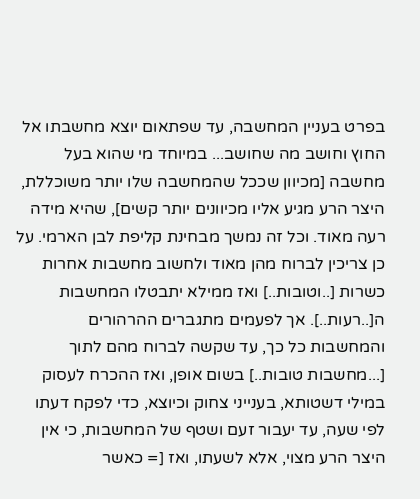בפרט בעניין המחשבה, עד שפתאום יוצא מחשבתו אל החוץ וחושב מה שחושב... במיוחד מי שהוא בעל מחשבה [מכיוון שככל שהמחשבה שלו יותר משוכללת, היצר הרע מגיע אליו מכיוונים יותר קשים], שהיא מידה רעה מאוד. וכל זה נמשך מבחינת קליפת לבן הארמי. על כן צריכין לברוח מהן מאוד ולחשוב מחשבות אחרות כשרות [..וטובות..] ואז ממילא יתבטלו המחשבות ה[..רעות..]. אך לפעמים מתגברים ההרהורים והמחשבות כל כך, עד שקשה לברוח מהם לתוך [...מחשבות טובות..] בשום אופן, ואז ההכרח לעסוק במילי דשטותא, בענייני צחוק וכיוצא, כדי לפקח דעתו לפי שעה, עד יעבור זעם ושטף של המחשבות, כי אין היצר הרע מצוי, אלא לשעתו, ואז [= כאשר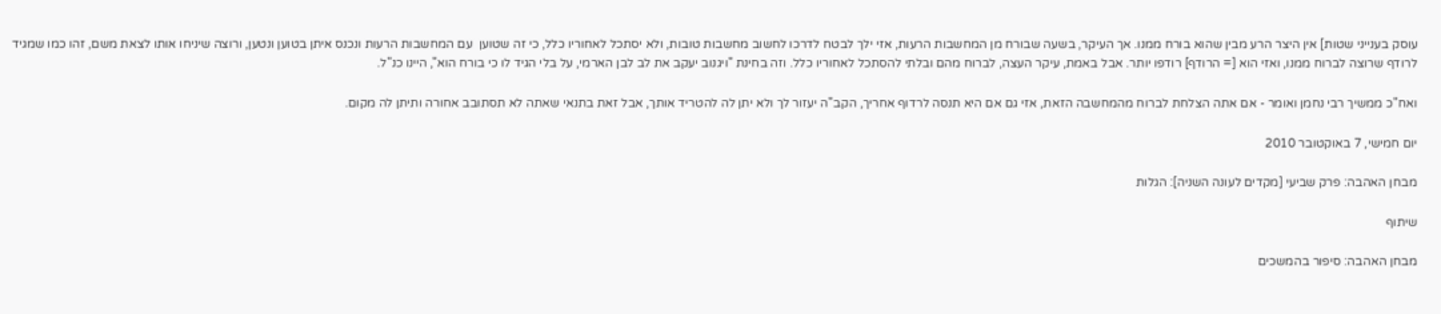עוסק בענייני שטות] אין היצר הרע מבין שהוא בורח ממנו. אך העיקר, בשעה שבורח מן המחשבות הרעות, אזי ילך לבטח לדרכו לחשוב מחשבות טובות, ולא יסתכל לאחוריו כלל, כי זה שטוען  עם המחשבות הרעות ונכנס איתן בטוען ונטען, ורוצה שיניחו אותו לצאת משם, זהו כמו שמגיד לרודף שרוצה לברוח ממנו, ואזי הוא [= הרודף] רודפו יותר. אבל באמת, עיקר העצה, לברוח מהם ובלתי להסתכל לאחוריו כלל. וזה בחינת "ויגנוב יעקב את לב לבן הארמי, על בלי הגיד לו כי בורח הוא", היינו כנ"ל.

ואח"כ ממשיך רבי נחמן ואומר - אם אתה הצלחת לברוח מהמחשבה הזאת, אזי גם אם היא תנסה לרדוף אחריך, הקב"ה יעזור לך ולא יתן לה להטריד אותך, אבל זאת בתנאי שאתה לא תסתובב אחורה ותיתן לה מקום.

יום חמישי, 7 באוקטובר 2010

מבחן האהבה: פרק שביעי [מקדים לעונה השניה]: הגלות

שיתוף

מבחן האהבה: סיפור בהמשכים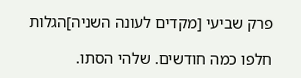פרק שביעי [מקדים לעונה השניה]הגלות

חלפו כמה חודשים. שלהי הסתו.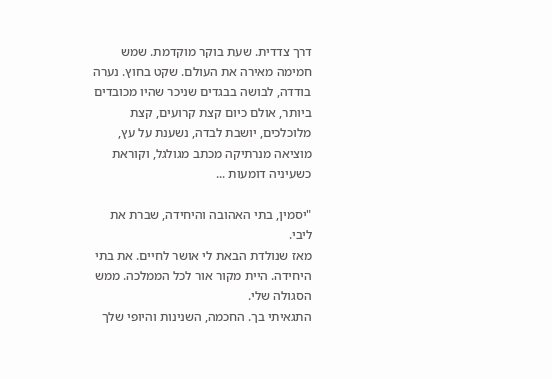דרך צדדית. שעת בוקר מוקדמת. שמש חמימה מאירה את העולם. שקט בחוץ. נערה בודדה, לבושה בבגדים שניכר שהיו מכובדים ביותר, אולם כיום קצת קרועים, קצת מלוכלכים, יושבת לבדה, נשענת על עץ, מוציאה מנרתיקה מכתב מגולגל, וקוראת כשעיניה דומעות ...

"יסמין, בתי האהובה והיחידה, שברת את ליבי.
מאז שנולדת הבאת לי אושר לחיים. את בתי היחידה. היית מקור אור לכל הממלכה. ממש הסגולה שלי.
התגאיתי בך. החכמה, השנינות והיופי שלך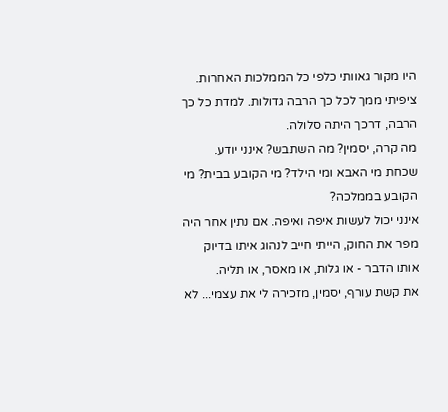היו מקור גאוותי כלפי כל הממלכות האחרות.
ציפיתי ממך לכל כך הרבה גדולות. למדת כל כך הרבה, דרכך היתה סלולה.
מה קרה, יסמין? מה השתבש? אינני יודע. שכחת מי האבא ומי הילד? מי הקובע בבית? מי הקובע בממלכה?
אינני יכול לעשות איפה ואיפה. אם נתין אחר היה מפר את החוק, הייתי חייב לנהוג איתו בדיוק אותו הדבר - או גלות, או מאסר, או תליה.
את קשת עורף, יסמין, מזכירה לי את עצמי... לא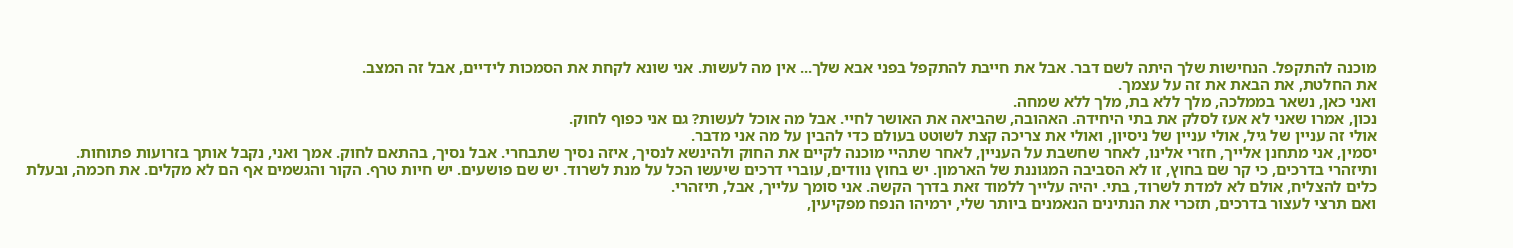מוכנה להתקפל. הנחישות שלך היתה לשם דבר. אבל את חייבת להתקפל בפני אבא שלך... אין מה לעשות. אני שונא לקחת את הסמכות לידיים, אבל זה המצב.
את החלטת, את הבאת את זה על עצמך.
ואני כאן, נשאר בממלכה, מלך ללא בת, מלך ללא שמחה.
נכון, אמרו שאני לא אעז לסלק את בתי היחידה. האהובה, שהביאה את האושר לחיי. אבל מה אוכל לעשות? גם אני כפוף לחוק.
אולי זה עניין של גיל, אולי עניין של ניסיון, ואולי את צריכה קצת לשוטט בעולם כדי להבין על מה אני מדבר.
יסמין, אני מתחנן אלייך, חזרי אלינו, לאחר שחשבת על העניין, לאחר שתהיי מוכנה לקיים את החוק ולהינשא לנסיך, איזה נסיך שתבחרי. אבל נסיך, בהתאם לחוק. אמך ואני, נקבל אותך בזרועות פתוחות.
ותיזהרי בדרכים, כי קר שם בחוץ, זו לא הסביבה המגוננת של הארמון. יש בחוץ נוודים, עוברי דרכים שיעשו הכל על מנת לשרוד. יש שם פושעים. יש חיות טרף. הקור והגשמים אף הם לא מקלים. את חכמה, ובעלת כלים להצליח, אולם לא למדת לשרוד, בתי. יהיה עלייך ללמוד זאת בדרך הקשה. אני סומך עלייך, אבל, תיזהרי.
ואם תרצי לעצור בדרכים, תזכרי את הנתינים הנאמנים ביותר שלי, ירמיהו הנפח מפקיעין,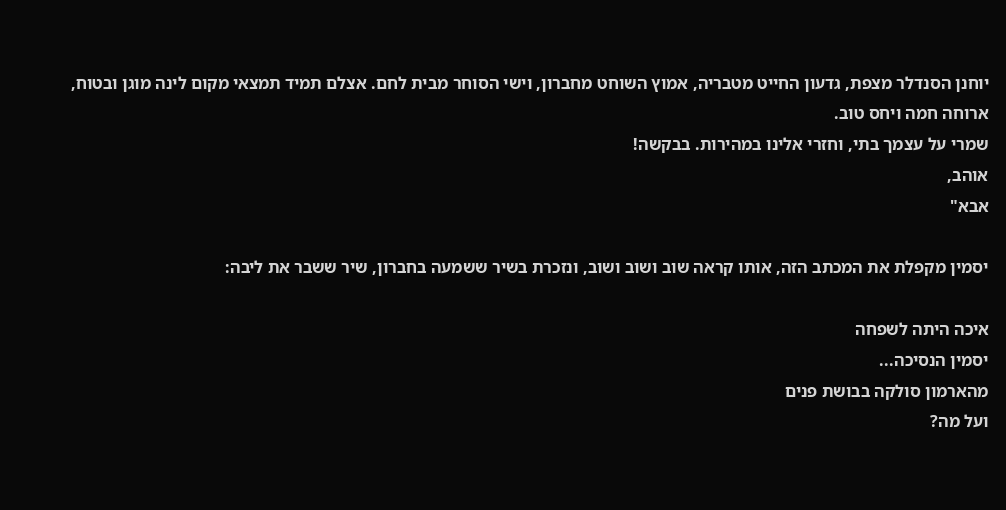יוחנן הסנדלר מצפת, גדעון החייט מטבריה, אמוץ השוחט מחברון, וישי הסוחר מבית לחם. אצלם תמיד תמצאי מקום לינה מוגן ובטוח, ארוחה חמה ויחס טוב.
שמרי על עצמך בתי, וחזרי אלינו במהירות. בבקשה!
אוהב,
אבא"

יסמין מקפלת את המכתב הזה, אותו קראה שוב ושוב ושוב, ונזכרת בשיר ששמעה בחברון, שיר ששבר את ליבה:

איכה היתה לשפחה
יסמין הנסיכה...
מהארמון סולקה בבושת פנים
ועל מה?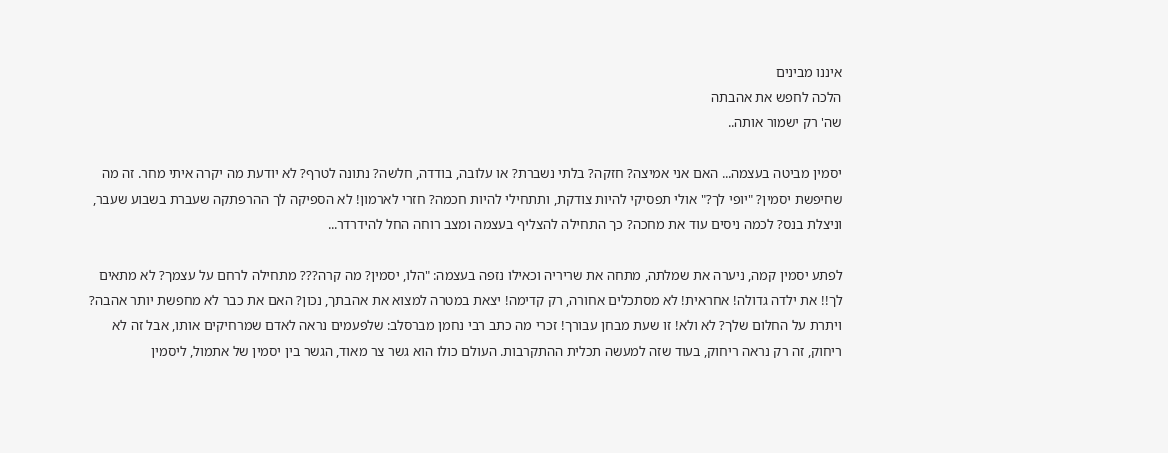איננו מבינים
הלכה לחפש את אהבתה
שה' רק ישמור אותה..

יסמין מביטה בעצמה... האם אני אמיצה? חזקה? בלתי נשברת? או עלובה, בודדה, חלשה? נתונה לטרף? לא יודעת מה יקרה איתי מחר. זה מה שחיפשת יסמין? "יופי לך?" אולי תפסיקי להיות צודקת, ותתחילי להיות חכמה? חזרי לארמון! לא הספיקה לך ההרפתקה שעברת בשבוע שעבר, וניצלת בנס? לכמה ניסים עוד את מחכה? כך התחילה להצליף בעצמה ומצב רוחה החל להידרדר...

לפתע יסמין קמה, ניערה את שמלתה, מתחה את שריריה וכאילו נזפה בעצמה: "הלו, יסמין? מה קרה??? מתחילה לרחם על עצמך? לא מתאים לך!! את ילדה גדולה! אחראית! לא מסתכלים אחורה, רק קדימה! יצאת במטרה למצוא את אהבתך, נכון? האם את כבר לא מחפשת יותר אהבה? ויתרת על החלום שלך? לא ולא! זו שעת מבחן עבורך! זכרי מה כתב רבי נחמן מברסלב: שלפעמים נראה לאדם שמרחיקים אותו, אבל זה לא ריחוק, זה רק נראה ריחוק, בעוד שזה למעשה תכלית ההתקרבות. העולם כולו הוא גשר צר מאוד, הגשר בין יסמין של אתמול, ליסמין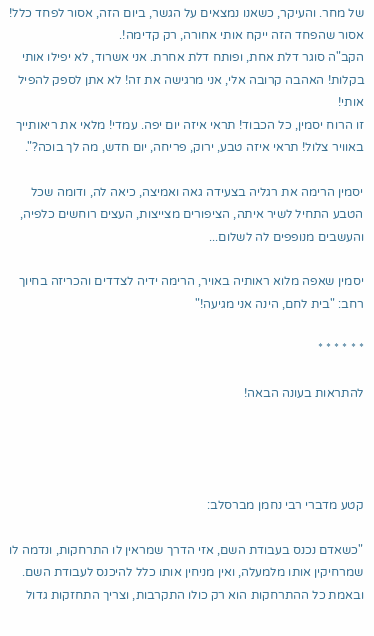של מחר. והעיקר, כשאנו נמצאים על הגשר, ביום הזה, אסור לפחד כלל! אסור שהפחד הזה ייקח אותי אחורה, רק קדימה!.
הקב"ה סוגר דלת אחת, ופותח דלת אחרת. אני אשרוד, לא יפילו אותי בקלות! האהבה קרובה אלי, אני מרגישה את זה! לא אתן לספק להפיל אותי!
זו הרוח יסמין, כל הכבוד! תראי איזה יום יפה. עמדי! מלאי את ריאותייך באוויר צלול! תראי איזה טבע, ירוק, פריחה, יום חדש, מה לך בוכה?".

יסמין הרימה את רגליה בצעידה גאה ואמיצה, כיאה לה, ודומה שכל הטבע התחיל לשיר איתה, הציפורים מצייצות, העצים רוחשים כלפיה, והעשבים מנופפים לה לשלום...

יסמין שאפה מלוא ראותיה באויר, הרימה ידיה לצדדים והכריזה בחיוך רחב: "בית לחם, הינה אני מגיעה!"

* * * * * *

להתראות בעונה הבאה!




קטע מדברי רבי נחמן מברסלב:

"כשאדם נכנס בעבודת השם, אזי הדרך שמראין לו התרחקות, ונדמה לו שמרחיקין אותו מלמעלה, ואין מניחין אותו כלל להיכנס לעבודת השם. ובאמת כל ההתרחקות הוא רק כולו התקרבות, וצריך התחזקות גדול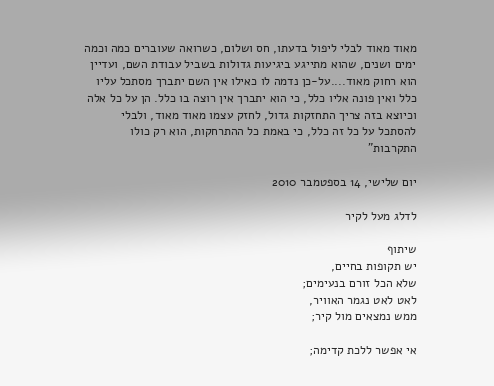מאוד מאוד לבלי ליפול בדעתו, חס ושלום, כשרואה שעוברים כמה וכמה ימים ושנים, שהוא מתייגע ביגיעות גדולות בשביל עבודת השם, ועדיין הוא רחוק מאוד....על-כן נדמה לו כאילו אין השם יתברך מסתכל עליו כלל ואין פונה אליו כלל, כי הוא יתברך אין רוצה בו כלל. הן על כל אלה וכיוצא בזה צריך התחזקות גדול, לחזק עצמו מאוד מאוד, ולבלי להסתכל על כל זה כלל, כי באמת כל ההתרחקות, הוא רק כולו התקרבות"

יום שלישי, 14 בספטמבר 2010

לדלג מעל לקיר

שיתוף
יש תקופות בחיים,
שלא הכל זורם בנעימים;
לאט לאט נגמר האוויר,
ממש נמצאים מול קיר;

אי אפשר ללכת קדימה;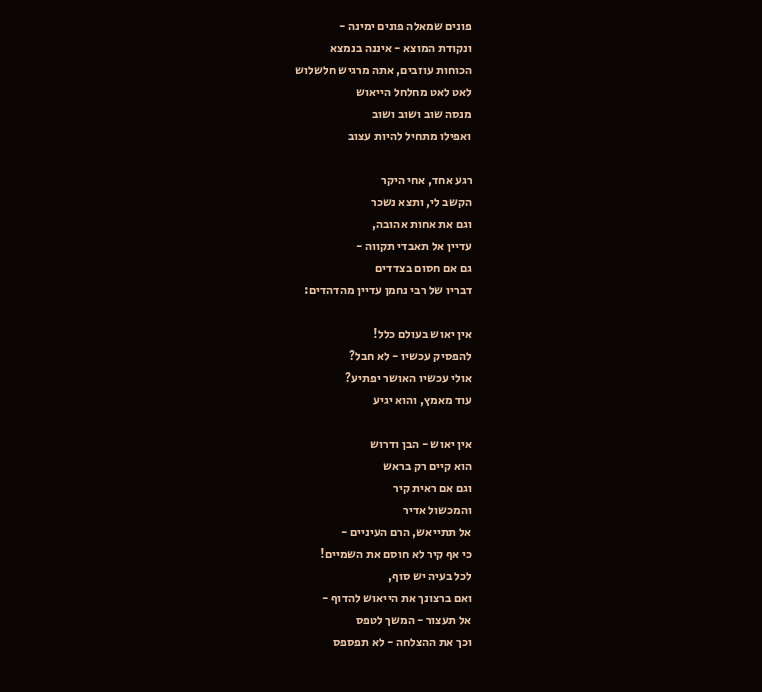פונים שמאלה פונים ימינה -
ונקודת המוצא - איננה בנמצא
הכוחות עוזבים, אתה מרגיש חלשלוש
לאט לאט מחלחל הייאוש
מנסה שוב ושוב ושוב
ואפילו מתחיל להיות עצוב

רגע אחד, אחי היקר
הקשב לי, ותצא נשכר
וגם את אחות אהובה,
עדיין אל תאבדי תקווה -
גם אם חסום בצדדים
דבריו של רבי נחמן עדיין מהדהדים:

אין יאוש בעולם כלל!
להפסיק עכשיו - לא חבל?
אולי עכשיו האושר יפתיע?
עוד מאמץ, והוא יגיע

אין יאוש - הבן ודרוש
הוא קיים רק בראש
וגם אם ראית קיר
והמכשול אדיר
אל תתייאש, הרם העיניים -
כי אף קיר לא חוסם את השמיים!
לכל בעיה יש סוף,
ואם ברצונך את הייאוש להדוף -
אל תעצור - המשך לטפס
וכך את ההצלחה - לא תפספס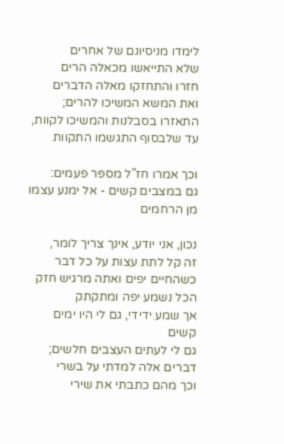לימדו מניסיונם של אחרים
שלא התייאשו מכאלה הרים
חזרו והתחזקו מאלה הדברים
ואת המשא המשיכו להרים;
התאזרו בסבלנות והמשיכו לקוות,
עד שלבסוף התגשמו התקוות

וכך אמרו חז"ל מספר פעמים:
גם במצבים קשים - אל ימנע עצמו מן הרחמים

נכון, אני יודע, אינך צריך לומר,
זה קל לתת עצות על כל דבר
כשהחיים יפים ואתה מרגיש חזק
הכל נשמע יפה ומתקתק
אך שמע ידידי, גם לי היו ימים קשים
גם לי לעתים העצבים חלשים;
דברים אלה למדתי על בשרי
וכך מהם כתבתי את שירי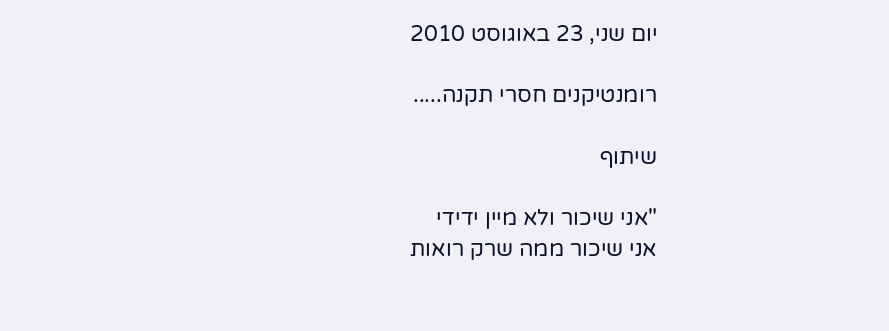יום שני, 23 באוגוסט 2010

רומנטיקנים חסרי תקנה.....

שיתוף

"אני שיכור ולא מיין ידידי
אני שיכור ממה שרק רואות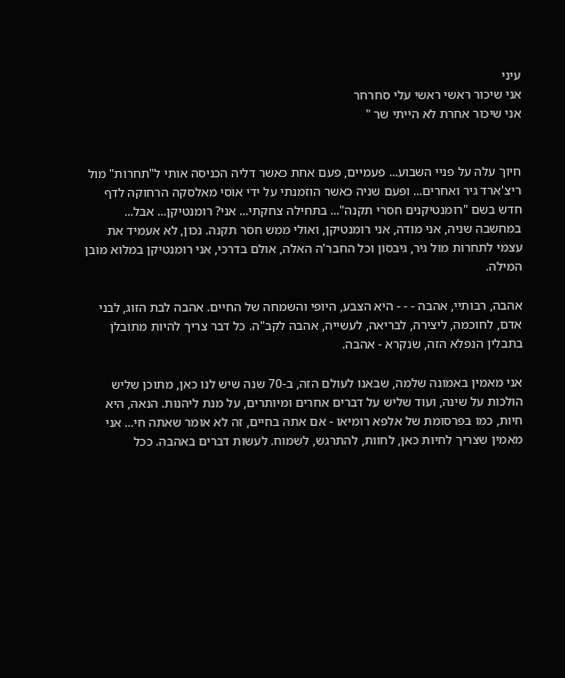עיני
אני שיכור ראשי ראשי עלי סחרחר
אני שיכור אחרת לא הייתי שר "


חיוך עלה על פניי השבוע... פעמיים, פעם אחת כאשר דליה הכניסה אותי ל"תחרות" מול ריצ'ארד גיר ואחרים... ופעם שניה כאשר הוזמנתי על ידי אוסי מאלסקה הרחוקה לדף חדש בשם "רומנטיקנים חסרי תקנה"... בתחילה צחקתי... אני? רומנטיקן... אבל... במחשבה שניה, אני מודה, אני רומנטיקן, ואולי ממש חסר תקנה. נכון, לא אעמיד את עצמי לתחרות מול גיר, גיבסון וכל החבר'ה האלה, אולם בדרכי, אני רומנטיקן במלוא מובן המילה.

אהבה, רבותיי, אהבה - - - היא הצבע, היופי והשמחה של החיים. אהבה לבת הזוג, לבני אדם, לחוכמה, ליצירה, לבריאה, לעשייה, אהבה לקב"ה. כל דבר צריך להיות מתובלן בתבלין הנפלא הזה, שנקרא - אהבה.

אני מאמין באמונה שלמה, שבאנו לעולם הזה, ב-70 שנה שיש לנו כאן, מתוכן שליש הולכות על שינה, ועוד שליש על דברים אחרים ומיותרים, על מנת ליהנות. הנאה, היא חיות, כמו בפרסומת של אלפא רומיאו - אם אתה בחיים, זה לא אומר שאתה חי... אני מאמין שצריך לחיות כאן, לחוות, להתרגש, לשמוח. לעשות דברים באהבה. ככל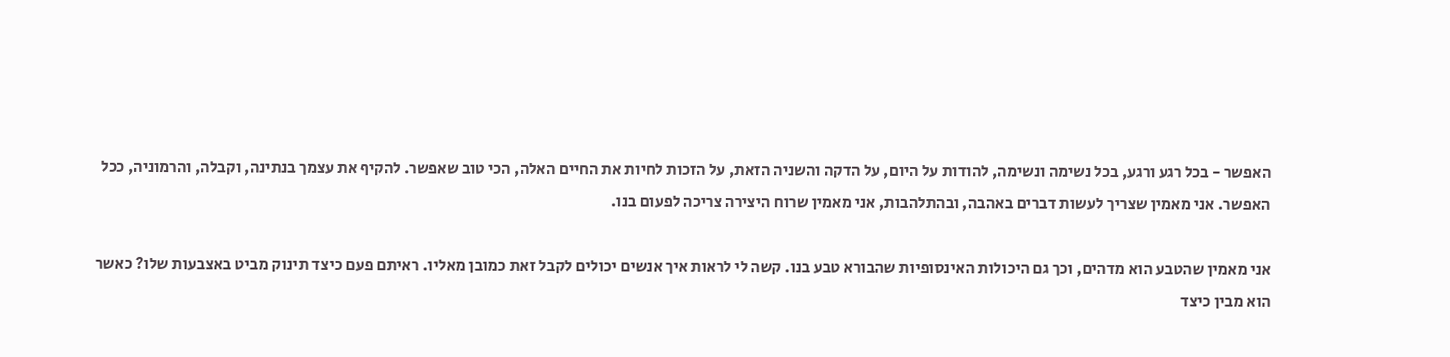האפשר - בכל רגע ורגע, בכל נשימה ונשימה, להודות על היום, על הדקה והשניה הזאת, על הזכות לחיות את החיים האלה, הכי טוב שאפשר. להקיף את עצמך בנתינה, וקבלה, והרמוניה, ככל האפשר. אני מאמין שצריך לעשות דברים באהבה, ובהתלהבות, אני מאמין שרוח היצירה צריכה לפעום בנו.

אני מאמין שהטבע הוא מדהים, וכך גם היכולות האינסופיות שהבורא טבע בנו. קשה לי לראות איך אנשים יכולים לקבל זאת כמובן מאליו. ראיתם פעם כיצד תינוק מביט באצבעות שלו? כאשר הוא מבין כיצד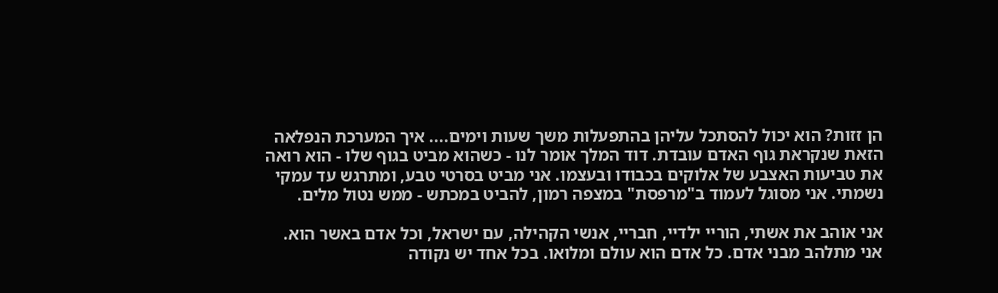הן זזות? הוא יכול להסתכל עליהן בהתפעלות משך שעות וימים.... איך המערכת הנפלאה הזאת שנקראת גוף האדם עובדת. דוד המלך אומר לנו - כשהוא מביט בגוף שלו - הוא רואה את טביעות האצבע של אלוקים בכבודו ובעצמו. אני מביט בסרטי טבע, ומתרגש עד עמקי נשמתי. אני מסוגל לעמוד ב"מרפסת" במצפה רמון, להביט במכתש - ממש נטול מלים.

אני אוהב את אשתי, הוריי ילדיי, חבריי, אנשי הקהילה, עם ישראל, וכל אדם באשר הוא. אני מתלהב מבני אדם. כל אדם הוא עולם ומלואו. בכל אחד יש נקודה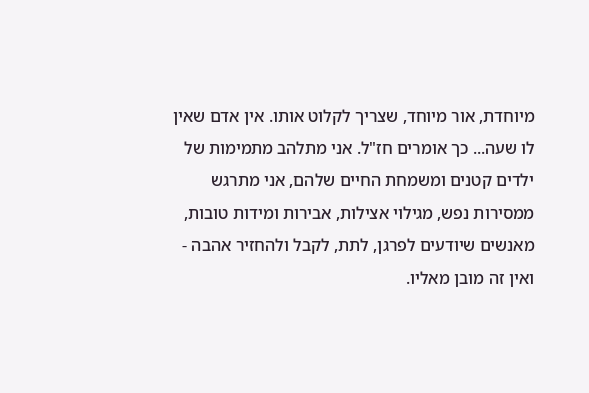מיוחדת, אור מיוחד, שצריך לקלוט אותו. אין אדם שאין לו שעה... כך אומרים חז"ל. אני מתלהב מתמימות של ילדים קטנים ומשמחת החיים שלהם, אני מתרגש ממסירות נפש, מגילוי אצילות, אבירות ומידות טובות, מאנשים שיודעים לפרגן, לתת, לקבל ולהחזיר אהבה - ואין זה מובן מאליו.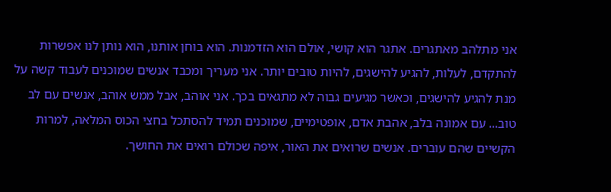אני מתלהב מאתגרים. אתגר הוא קושי, אולם הוא הזדמנות. הוא בוחן אותנו, הוא נותן לנו אפשרות להתקדם, לעלות, להגיע להישגים, להיות טובים יותר. אני מעריך ומכבד אנשים שמוכנים לעבוד קשה על מנת להגיע להישגים, וכאשר מגיעים גבוה לא מתגאים בכך. אני אוהב, אבל ממש אוהב, אנשים עם לב טוב... עם אמונה בלב, אהבת אדם, אופטימיים, שמוכנים תמיד להסתכל בחצי הכוס המלאה, למרות הקשיים שהם עוברים. אנשים שרואים את האור, איפה שכולם רואים את החושך.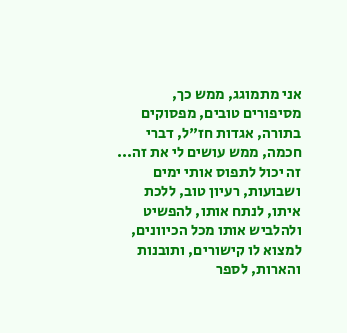אני מתמוגג, ממש כך, מסיפורים טובים, מפסוקים בתורה, אגדות חז"ל, דברי חכמה, ממש עושים לי את זה... זה יכול לתפוס אותי ימים ושבועות, רעיון טוב, ללכת איתו, לנתח אותו, להפשיט ולהלביש אותו מכל הכיוונים, למצוא לו קישורים, ותובנות והארות, לספר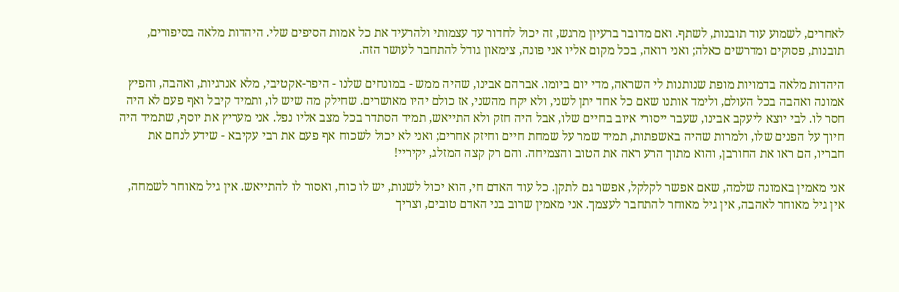לאחרים, לשמוע עוד תובנות, לשתף. ואם מדובר ברעיון מרגש, זה יכול לחדור עד עצמותי ולהרעיד את כל אמות הסיפים שלי. היהדות מלאה בסיפורים, תובנות, פסוקים ומדרשים כאלה; ואני רואה, בכל מקום אליו אני פונה, צימאון גודל להתחבר לעושר הזה.

היהדות מלאה בדמויות מופת שנותנות לי השראה, מדי יום ביומו. אברהם אבינו, שהיה ממש - במונחים שלנו - היפר-אקטיבי, מלא אנרגיות, ואהבה, והפיץ אמונה ואהבה בכל העולם, ולימד אותנו שאם כל אחד יתן לשני, ולא יקח מהשני, אז כולם יהיו מאושרים. שחילק מה שיש לו, ותמיד קיבל ואף פעם לא היה חסר לו. לבי יוצא ליעקב אבינו, שעבר ייסורי איוב בחיים שלו, אבל היה חזק ולא התייאש, תמיד הסתדר בכל מצב אליו נפל. אני מעריץ את יוסף, שתמיד היה חיוך על הפנים שלו, ולמרות שהיה באשפתות, תמיד שמר על שמחת חיים וחיזק אחרים; ואני לא יכול לשכוח אף פעם את רבי עקיבא - שידע לנחם את חבריו, הם ראו את החורבן, והוא מתוך הרע ראה את הטוב והצמיחה. והם רק קצה המזלג, יקיריי!

אני מאמין באמונה שלמה, שאם אפשר לקלקל, אפשר גם לתקן. כל עוד האדם חי, הוא יכול לשנות, יש לו כוח, ואסור לו להתייאש. אין גיל מאוחר לשמחה, אין גיל מאוחר לאהבה, אין גיל מאוחר להתחבר לעצמך. אני מאמין שרוב בני האדם טובים, וצריך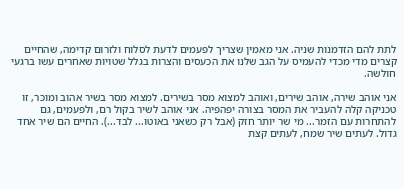לתת להם הזדמנות שניה. אני מאמין שצריך לפעמים לדעת לסלוח ולזרום קדימה, שהחיים קצרים מדי מכדי להעמיס על הגב שלנו את הכעסים והצרות בגלל שטויות שאחרים עשו ברגעי חולשה.

אני אוהב שירה, אוהב שירים, ואוהב למצוא מסר בשירים. למצוא מסר בשיר אהוב ומוכר, זו טכניקה קלה להעביר את המסר בצורה יפהפיה. אני אוהב לשיר בקול רם, ולפעמים, גם להתחרות עם הזמר... מי שר יותר חזק (אבל רק כשאני באוטו... לבד...). החיים הם שיר אחד גדול. לעתים שיר שמח, לעתים קצת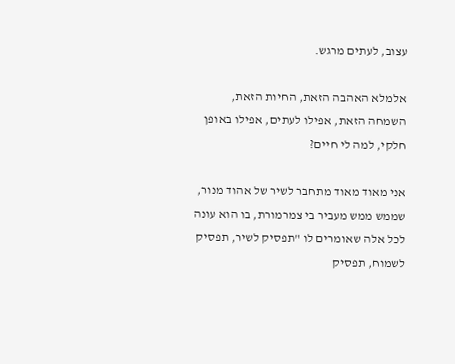עצוב, לעתים מרגש.

אלמלא האהבה הזאת, החיות הזאת, השמחה הזאת, אפילו לעתים, אפילו באופן חלקי, למה לי חיים?

אני מאוד מאוד מתחבר לשיר של אהוד מנור, שממש ממש מעביר בי צמרמורת, בו הוא עונה לכל אלה שאומרים לו "תפסיק לשיר, תפסיק לשמוח, תפסיק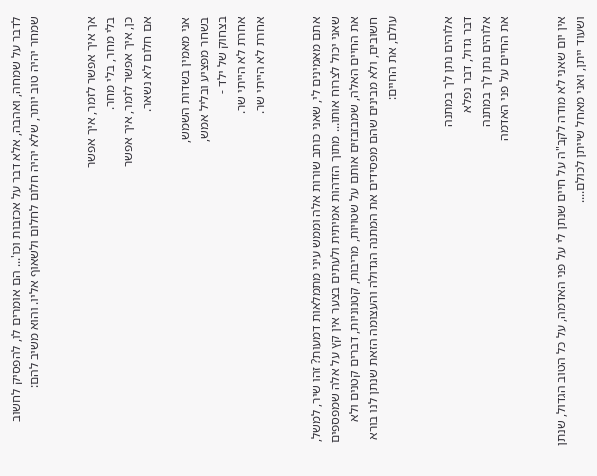לדבר על שמחה, ואהבה, אלא דבר על אכזבות וכו'... הם אומרים לו, להפסיק לחשוב שמחר יהיה טוב יותר, שלא יהיה חלום לחלום ולשאוף אליו. והוא משיב להם:


אך איך אפשר לזמר, איך אפשר
בלי מחר, בלי מחר.
כן, איך אפשר לזמר, איך אפשר
אם חלום לא נשאר.

אני מאמין בשדות השמש,
בשחר מפציע ובליל אמש,
בצחוק של ילד -
אחרת לא הייתי שר.
אחרת לא הייתי שר.


אתם מאמינים לי, שאני כותב שורות אלה וממש עיני מתמלאות דמעות? זהו שיר, למשל, שאני יכול לצרוח אותו... מתוך הזדהות אמיתית ולעתים בצער אין קץ על אלה שמפספים את החיים האלה, שמבזבזים אותם על שטויות, מריבות, קטנוניות, דברים קטנים ולא חשובים, ולא מבינים שהם מפסידים את המתנה הגדולה והעצומה הזאת שנתן לנו בורא עולם, את החיים:


אלוהים נתן לך במתנה
דבר גדול, דבר נפלא
אלוהים נתן לך במתנה
את החיים על פני האדמה


אין יום שאני לא מודה לקב"ה על חיים שנתן לי על פני האדמה, על כל הטוב הגדול, שנתן ושעוד ייתן, ואני מאחל שייתן לכולם....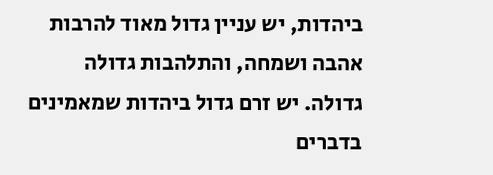ביהדות, יש עניין גדול מאוד להרבות אהבה ושמחה, והתלהבות גדולה גדולה. יש זרם גדול ביהדות שמאמינים בדברים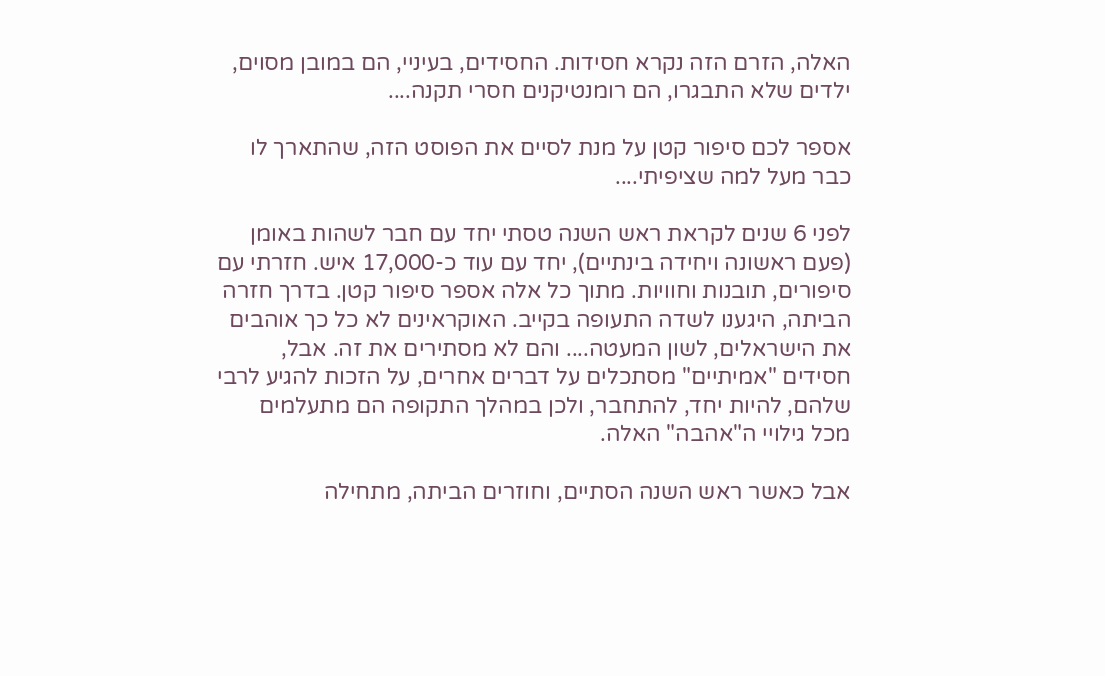האלה, הזרם הזה נקרא חסידות. החסידים, בעיניי, הם במובן מסוים, ילדים שלא התבגרו, הם רומנטיקנים חסרי תקנה....

אספר לכם סיפור קטן על מנת לסיים את הפוסט הזה, שהתארך לו כבר מעל למה שציפיתי....

לפני 6 שנים לקראת ראש השנה טסתי יחד עם חבר לשהות באומן (פעם ראשונה ויחידה בינתיים), יחד עם עוד כ-17,000 איש. חזרתי עם סיפורים, תובנות וחוויות. מתוך כל אלה אספר סיפור קטן. בדרך חזרה הביתה, היגענו לשדה התעופה בקייב. האוקראינים לא כל כך אוהבים את הישראלים, לשון המעטה.... והם לא מסתירים את זה. אבל, חסידים "אמיתיים" מסתכלים על דברים אחרים, על הזכות להגיע לרבי שלהם, להיות יחד, להתחבר, ולכן במהלך התקופה הם מתעלמים מכל גילויי ה"אהבה" האלה.

אבל כאשר ראש השנה הסתיים, וחוזרים הביתה, מתחילה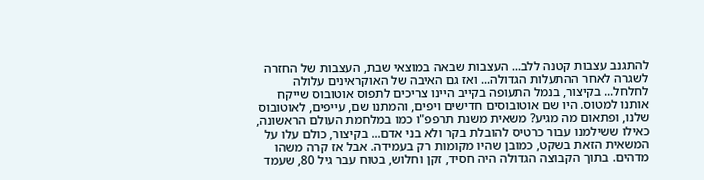להתגנב עצבות קטנה ללב... העצבות שבאה במוצאי שבת, העצבות של החזרה לשגרה לאחר ההתעלות הגדולה... ואז גם האיבה של האוקראינים עלולה לחלחל... בקיצור, בנמל התעופה בקייב היינו צריכים לתפוס אוטובוס שייקח אותנו למטוס. היו שם אוטובוסים חדישים ויפים, והמתנו שם, עייפים, לאוטובוס שלנו, ופתאום מה מגיע? משאית משנת תרפפ"ו כמו במלחמת העולם הראשונה, כאילו ששילמנו עבור כרטיס להובלת בקר ולא בני אדם... בקיצור, כולם עלו על המשאית הזאת בשקט, כמובן שהיו מקומות רק בעמידה. אבל אז קרה משהו מדהים. בתוך הקבוצה הגדולה היה חסיד, זקן וחלוש, בטוח עבר גיל 80, שעמד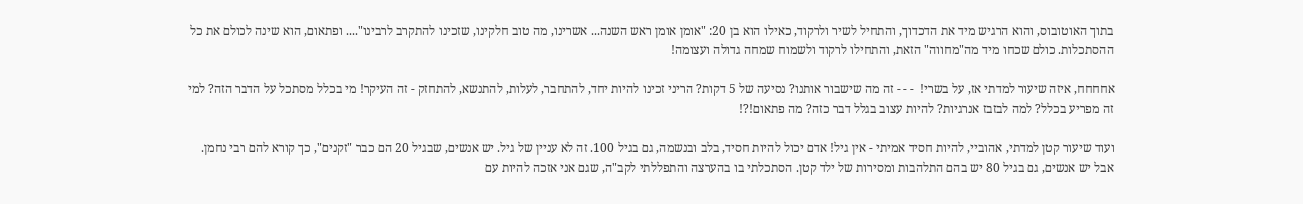בתוך האוטובוס, והוא הרגיש מיד את הדכדוך, והתחיל לשיר ולרקוד, כאילו הוא בן 20: "אומן אומן ראש השנה... אשרינו, מה טוב חלקינו, שזכינו להתקרב לרבינו".... ופתאום, הוא שינה לכולם את כל ההסתכלות. כולם שכחו מיד מה"מחווה" הזאת, והתחילו לרקוד ולשמוח שמחה גדולה ועצומה!

אחחחח, איזה שיעור למדתי אז, על בשרי!  - - - זה מה שישבור אותנו? נסיעה של 5 דקות? הריני זכינו להיות יחד, להתחבר, לעלות, להתנשא, להתחזק - זה העיקר! מי בכלל מסתכל על הדבר הזה? למי זה מפריע בכלל? למה לבזבז אנרגיות? להיות עצוב בגלל דבר כזה? מה פתאום!?!

ועוד שיעור קטן למדתי, אהוביי, להיות חסיד אמיתי - אין גיל! אדם יכול להיות חסיד, בלב ובנשמה, גם בגיל 100. זה לא עניין של גיל. יש אנשים, שבגיל 20 הם כבר "זקנים", כך קורא להם רבי נחמן. אבל יש אנשים, גם בגיל 80 יש בהם התלהבות ומסירות של ילד קטן. הסתכלתי בו בהערצה והתפללתי לקב"ה, שגם אני אזכה להיות עם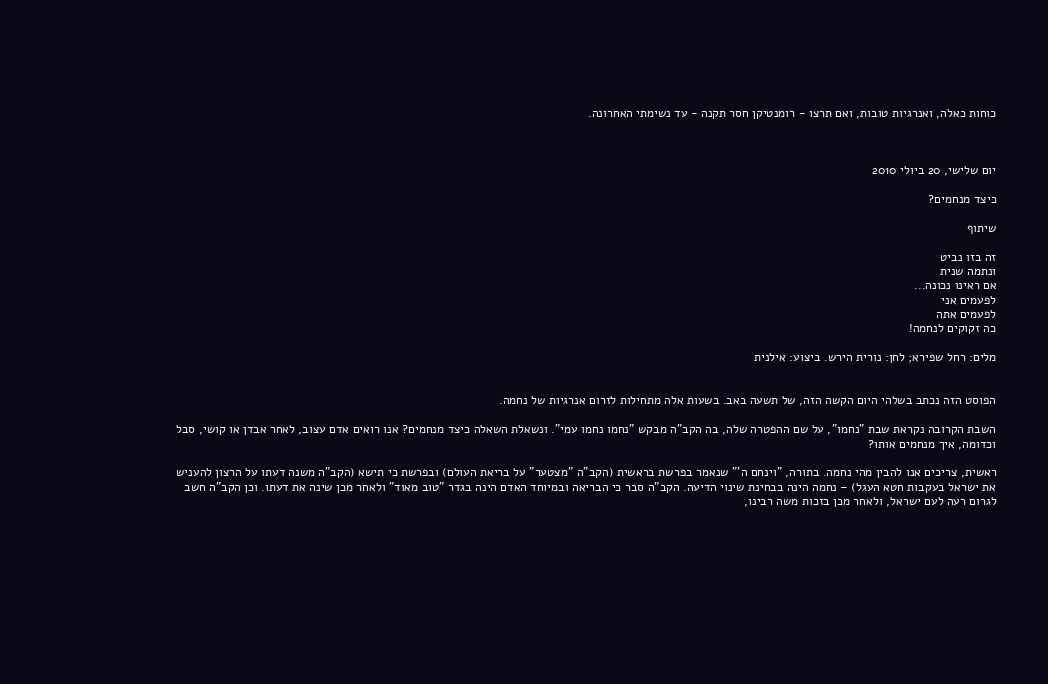כוחות כאלה, ואנרגיות טובות, ואם תרצו - רומנטיקן חסר תקנה - עד נשימתי האחרונה.



יום שלישי, 20 ביולי 2010

כיצד מנחמים?

שיתוף

זה בזו נביט
ונתמה שנית
אם ראינו נכונה...
לפעמים אני
לפעמים אתה
כה זקוקים לנחמה!

מלים: רחל שפירא; לחן: נורית הירש. ביצוע: אילנית


הפוסט הזה נכתב בשלהי היום הקשה הזה, של תשעה באב. בשעות אלה מתחילות לזרום אנרגיות של נחמה.

השבת הקרובה נקראת שבת "נחמו", על שם ההפטרה שלה, בה הקב"ה מבקש "נחמו נחמו עמי". ונשאלת השאלה כיצד מנחמים? אנו רואים אדם עצוב, לאחר אבדן או קושי, סבל וכדומה, איך מנחמים אותו?

ראשית, צריכים אנו להבין מהי נחמה. בתורה, "וינחם ה'" שנאמר בפרשת בראשית (הקב"ה "מצטער" על בריאת העולם) ובפרשת כי תישא (הקב"ה משנה דעתו על הרצון להעניש את ישראל בעקבות חטא העגל) – נחמה הינה בבחינת שינוי הדיעה. הקב"ה סבר כי הבריאה ובמיוחד האדם הינה בגדר "טוב מאוד" ולאחר מכן שינה את דעתו. וכן הקב"ה חשב לגרום רעה לעם ישראל, ולאחר מכן בזכות משה רבינו,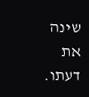שינה את דעתו.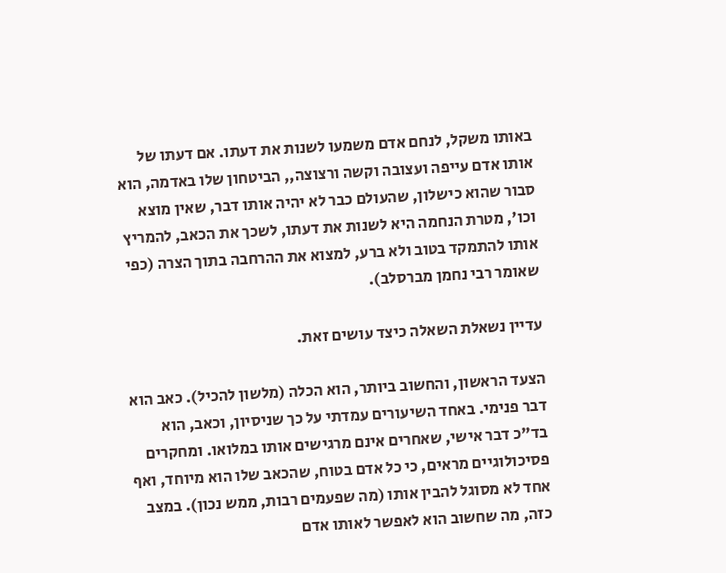באותו משקל, לנחם אדם משמעו לשנות את דעתו. אם דעתו של אותו אדם עייפה ועצובה וקשה ורצוצה,, הביטחון שלו באדמה, הוא סבור שהוא כישלון, שהעולם כבר לא יהיה אותו דבר, שאין מוצא וכו', מטרת הנחמה היא לשנות את דעתו, לשכך את הכאב, להמריץ אותו להתמקד בטוב ולא ברע, למצוא את ההרחבה בתוך הצרה (כפי שאומר רבי נחמן מברסלב).

עדיין נשאלת השאלה כיצד עושים זאת.

הצעד הראשון, והחשוב ביותר, הוא הכלה (מלשון להכיל). כאב הוא דבר פנימי. באחד השיעורים עמדתי על כך שניסיון, וכאב, הוא בד"כ דבר אישי, שאחרים אינם מרגישים אותו במלואו. ומחקרים פסיכולוגיים מראים, כי כל אדם בטוח, שהכאב שלו הוא מיוחד, ואף אחד לא מסוגל להבין אותו (מה שפעמים רבות, ממש נכון). במצב כזה, מה שחשוב הוא לאפשר לאותו אדם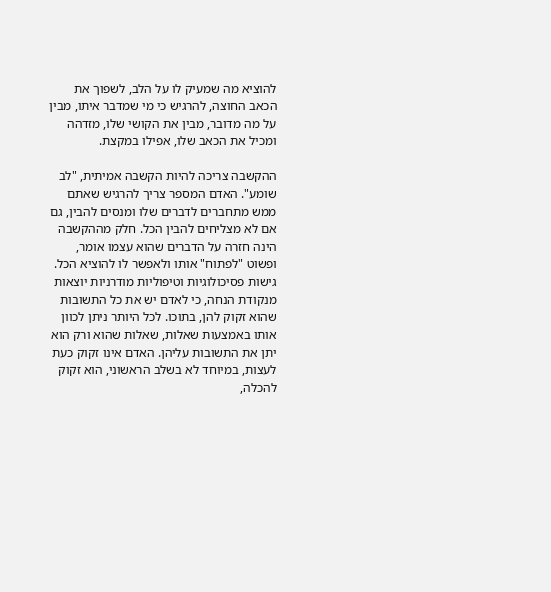להוציא מה שמעיק לו על הלב, לשפוך את הכאב החוצה, להרגיש כי מי שמדבר איתו, מבין על מה מדובר, מבין את הקושי שלו, מזדהה ומכיל את הכאב שלו, אפילו במקצת.

ההקשבה צריכה להיות הקשבה אמיתית, "לב שומע". האדם המספר צריך להרגיש שאתם ממש מתחברים לדברים שלו ומנסים להבין, גם אם לא מצליחים להבין הכל. חלק מההקשבה הינה חזרה על הדברים שהוא עצמו אומר, ופשוט "לפתוח" אותו ולאפשר לו להוציא הכל. גישות פסיכולוגיות וטיפוליות מודרניות יוצאות מנקודת הנחה, כי לאדם יש את כל התשובות שהוא זקוק להן, בתוכו. לכל היותר ניתן לכוון אותו באמצעות שאלות, שאלות שהוא ורק הוא יתן את התשובות עליהן. האדם אינו זקוק כעת לעצות, במיוחד לא בשלב הראשוני, הוא זקוק להכלה,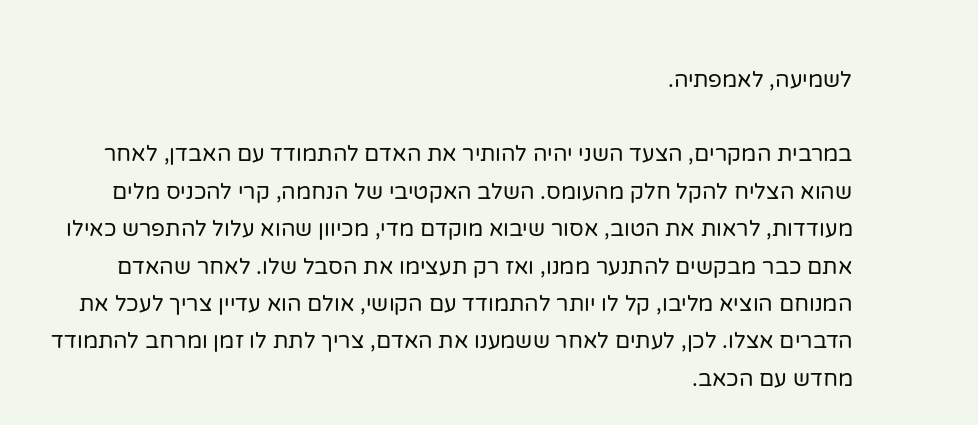לשמיעה, לאמפתיה.

במרבית המקרים, הצעד השני יהיה להותיר את האדם להתמודד עם האבדן, לאחר שהוא הצליח להקל חלק מהעומס. השלב האקטיבי של הנחמה, קרי להכניס מלים מעודדות, לראות את הטוב, אסור שיבוא מוקדם מדי, מכיוון שהוא עלול להתפרש כאילו אתם כבר מבקשים להתנער ממנו, ואז רק תעצימו את הסבל שלו. לאחר שהאדם המנוחם הוציא מליבו, קל לו יותר להתמודד עם הקושי, אולם הוא עדיין צריך לעכל את הדברים אצלו. לכן, לעתים לאחר ששמענו את האדם, צריך לתת לו זמן ומרחב להתמודד מחדש עם הכאב.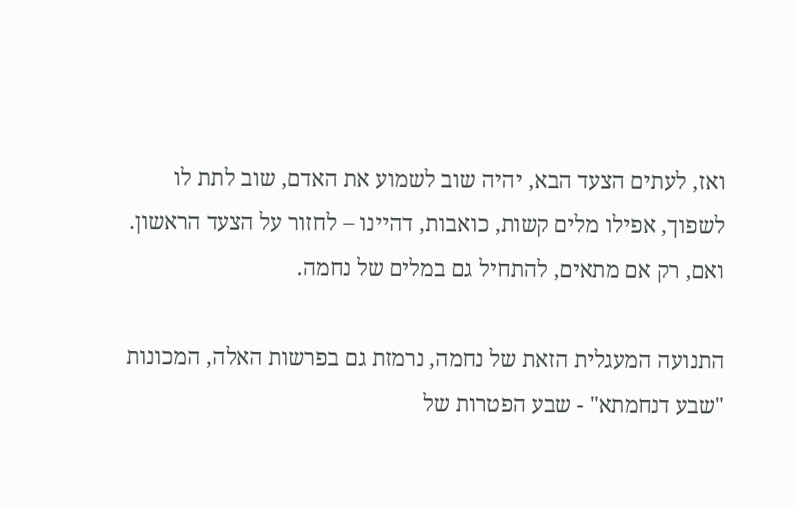ואז, לעתים הצעד הבא, יהיה שוב לשמוע את האדם, שוב לתת לו לשפוך, אפילו מלים קשות, כואבות, דהיינו – לחזור על הצעד הראשון. ואם, רק אם מתאים, להתחיל גם במלים של נחמה.

התנועה המעגלית הזאת של נחמה, נרמזת גם בפרשות האלה, המכונות "שבע דנחמתא" - שבע הפטרות של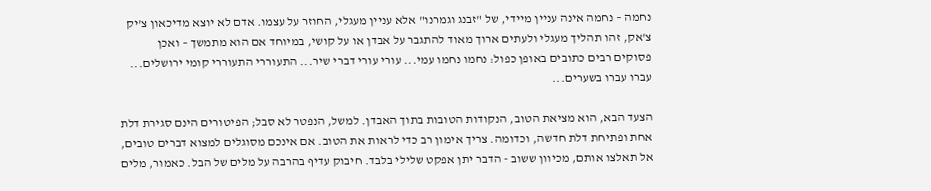נחמה – נחמה אינה עניין מיידי, של "זבנג וגמרנו" אלא עניין מעגלי, החוזר על עצמו. אדם לא יוצא מדיכאון צ'יק צ'אק, זהו תהליך מעגלי ולעתים ארוך מאוד להתגבר על אבדן או על קושי, במיוחד אם הוא מתמשך – ואכן פסוקים רבים כתובים באופן כפול: נחמו נחמו עמי... עורי עורי דברי שיר... התעוררי התעוררי קומי ירושלים... עברו עברו בשערים...

הצעד הבא, הוא מציאת הטוב, הנקודות הטובות בתוך האבדן. למשל, הנפטר לא סבל; הפיטורים הינם סגירת דלת אחת ופתיחת דלת חדשה, וכדומה. צריך אימון רב כדי לראות את הטוב. אם אינכם מסוגלים למצוא דברים טובים, אל תאלצו אותם, מכיוון ששוב - הדבר יתן אפקט שלילי בלבד. חיבוק עדיף בהרבה על מלים של הבל. כאמור, מלים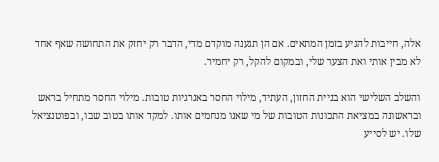אלה, חייבות להגיע בזמן המתאים. אם הן תגענה מוקדם מדי, הדבר רק יחזק את התחושה שאף אחד לא מבין אותי ואת הצער שלי, ובמקום להקל, רק יחמיר.

והשלב השלישי הוא בניית החזון, העתיד, מילוי החסר באנרגיות טובות. מילוי החסר מתחיל בראש ובראשונה במציאת התכונות הטובות של מי שאנו מנחמים אותו. למקד אותו בטוב שבו, ובפוטנציאל שלו. יש לסייע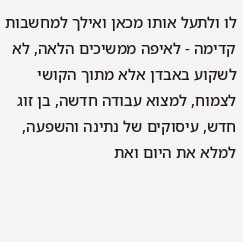לו ולתעל אותו מכאן ואילך למחשבות קדימה - לאיפה ממשיכים הלאה, לא לשקוע באבדן אלא מתוך הקושי לצמוח, למצוא עבודה חדשה, בן זוג חדש, עיסוקים של נתינה והשפעה, למלא את היום ואת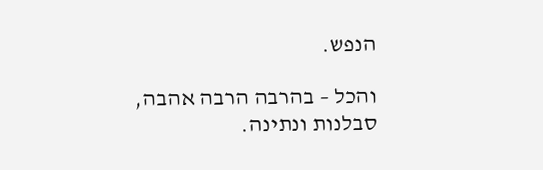הנפש.

והכל – בהרבה הרבה אהבה, סבלנות ונתינה.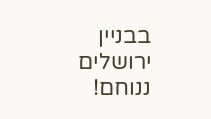בבניין ירושלים ננוחם!